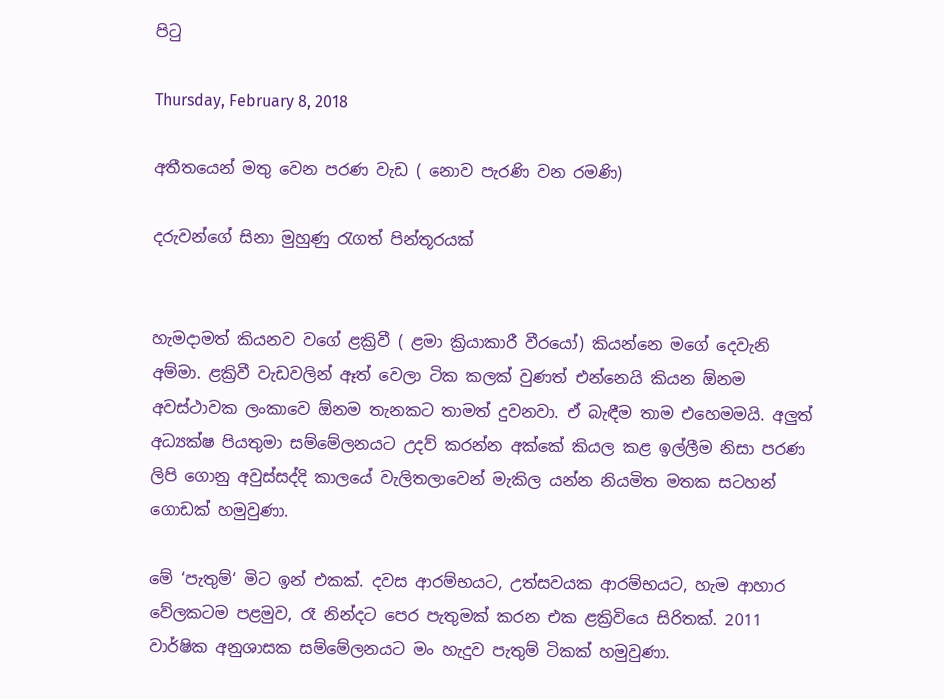පිටු

Thursday, February 8, 2018

අතීතයෙන් මතු වෙන පරණ වැඩ ( නොව පැරණි වන රමණි)

දරුවන්ගේ සිනා මුහුණු රැගත් පින්තූරයක්


හැමදාමත් කියනව වගේ ළක්‍රිවී ( ළමා ක්‍රියාකාරී වීරයෝ) කියන්නෙ මගේ දෙවැනි අම්මා. ළක්‍රිවී වැඩවලින් ඈත් වෙලා ටික කලක් වුණත් එන්නෙයි කියන ඕනම අවස්ථාවක ලංකාවෙ ඕනම තැනකට තාමත් දුවනවා. ඒ බැඳීම තාම එහෙමමයි. අලුත් අධ්‍යක්ෂ පියතුමා සම්මේලනයට උදව් කරන්න අක්කේ කියල කළ ඉල්ලීම නිසා පරණ ලිපි ගොනු අවුස්සද්දි කාලයේ වැලිතලාවෙන් මැකිල යන්න නියමිත මතක සටහන් ගොඩක් හමුවුණා.

මේ ‘පැතුම්‘ මිට ඉන් එකක්. දවස ආරම්භයට, උත්සවයක ආරම්භයට, හැම ආහාර වේලකටම පළමුව, රෑ නින්දට පෙර පැතුමක් කරන එක ළක්‍රිවියෙ සිරිතක්. 2011 වාර්ෂික අනුශාසක සම්මේලනයට මං හැදුව පැතුම් ටිකක් හමුවුණා.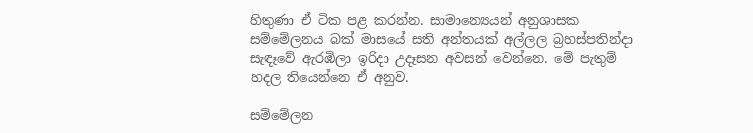හිතුණා ඒ ටික පළ කරන්න. සාමාන්‍යෙයන් අනුශාසක සම්මේලනය බක් මාසයේ සති අන්තයක් අල්ලල බ්‍රහස්පතින්දා සැඳෑවේ ඇරඹිලා ඉරිදා උදෑසන අවසන් වෙන්නෙ. මේ පැතුම් හදල තියෙන්නෙ ඒ අනුව.

සම්මේලන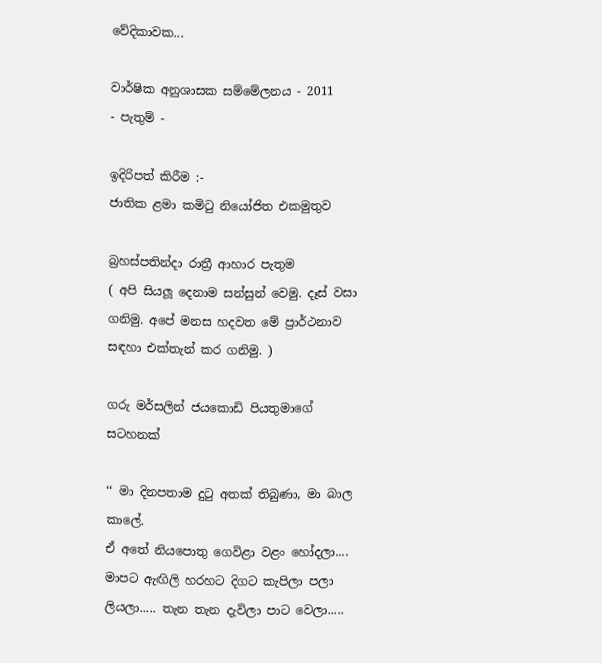වේදිකාවක...

වාර්ෂික අනුශාසක සම්මේලනය - 2011
- පැතුම් -

ඉදිරිපත් කිරීම :-
ජාතික ළමා කමිටු නියෝජිත එකමුතුව

බ්‍රහස්පතින්දා රාත්‍රී ආහාර පැතුම
( අපි සියලූ දෙනාම සන්සුන් වෙමු. දෑස් වසා ගනිමු. අපේ මනස හදවත මේ ප්‍රාර්ථනාව සඳහා එක්තැන් කර ගනිමු. )

ගරු මර්සලින් ජයකොඩි පියතුමාගේ සටහනක්

‘‘ මා දිනපතාම දුටු අතක් තිබුණා, මා බාල කාලේ.
ඒ අතේ නියපොතු ගෙවිළා වළං හෝදලා.... මාපට ඇඟිලි හරහට දිගට කැපිලා පලා ලියලා..... තැන තැන දැවිලා පාට වෙලා.....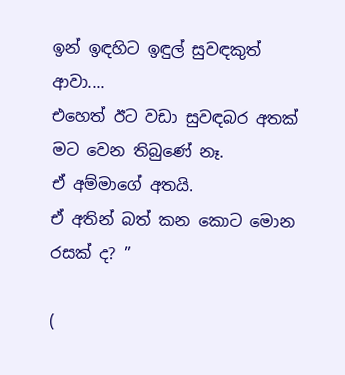ඉන් ඉඳහිට ඉඳුල් සුවඳකුත් ආවා....
එහෙත් ඊට වඩා සුවඳබර අතක් මට වෙන තිබුණේ නෑ.
ඒ අම්මාගේ අතයි.
ඒ අතින් බත් කන කොට මොන රසක් ද? ’’

(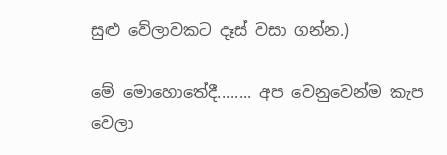සුළු වේලාවකට දෑස් වසා ගන්න.)

මේ මොහොතේදී........ අප වෙනුවෙන්ම කැප වෙලා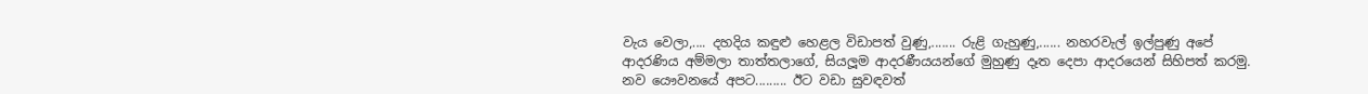වැය වෙලා,.... දහදිය කඳුළු හෙළල විඩාපත් වුණු,....... රුළි ගැහුණු,...... නහරවැල් ඉල්පුණු අපේ ආදරණිය අම්මලා තාත්තලාගේ, සියලූම ආදරණීයයන්ගේ මුහුණු දෑත දෙපා ආදරයෙන් සිහිපත් කරමු.  නව යෞවනයේ අපට......... ඊට වඩා සුවඳවත්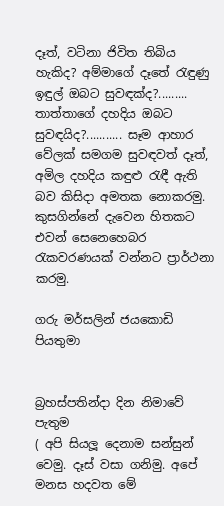දෑත්, වටිනා ජිවිත තිබිය හැකිද? අම්මාගේ දෑතේ රැඳුණු ඉඳුල් ඔබට සුවඳක්ද?......... තාත්තාගේ දහදිය ඔබට සුවඳයිද?........... සෑම ආහාර වේලක් සමගම සුවඳවත් දෑත්, අමිල දහදිය කඳුළු රැඳී ඇති බව කිසිදා අමතක නොකරමු.
කුසගින්නේ දැවෙන හිතකට එවන් සෙනෙහෙබර රැකවරණයක් වන්නට ප්‍රාර්ථනා කරමු.

ගරු මර්සලින් ජයකොඩි පියතුමා


බ්‍රහස්පතින්දා දින නිමාවේ පැතුම
( අපි සියලූ දෙනාම සන්සුන් වෙමු. දෑස් වසා ගනිමු. අපේ මනස හදවත මේ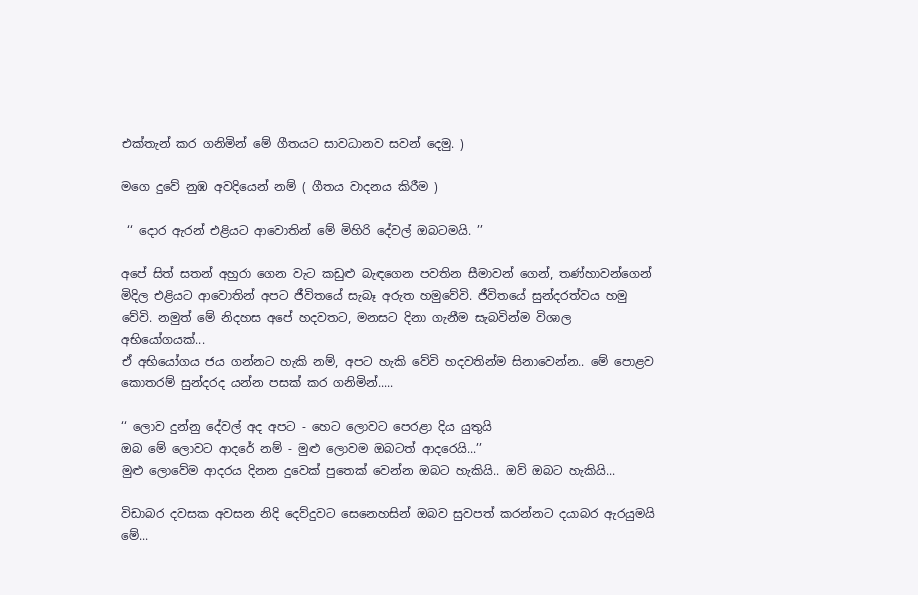එක්තැන් කර ගනිමින් මේ ගීතයට සාවධානව සවන් දෙමු. )

මගෙ දුවේ නුඹ අවදියෙන් නම් ( ගීතය වාදනය කිරීම )

 ‘‘ දොර ඇරන් එළියට ආවොතින් මේ මිහිරි දේවල් ඔබටමයි. ’’

අපේ සිත් සතන් අහුරා ගෙන වැට කඩුළු බැඳගෙන පවතින සීමාවන් ගෙන්, තණ්හාවන්ගෙන්  මිදිල එළියට ආවොතින් අපට ජීවිතයේ සැබෑ අරුත හමුවේවි. ජීවිතයේ සුන්දරත්වය හමු වේවි. නමුත් මේ නිදහස අපේ හදවතට, මනසට දිනා ගැනීම සැබවින්ම විශාල අභියෝගයක්...
ඒ අභියෝගය ජය ගන්නට හැකි නම්, අපට හැකි වේවි හදවතින්ම සිනාවෙන්න.. මේ පොළව කොතරම් සුන්දරද යන්න පසක් කර ගනිමින්.....

‘‘ ලොව දුන්නු දේවල් අද අපට - හෙට ලොවට පෙරළා දිය යුතුයි
ඔබ මේ ලොවට ආදරේ නම් - මුළු ලොවම ඔබටත් ආදරෙයි...’’
මුළු ලොවේම ආදරය දිනන දුවෙක් පුතෙක් වෙන්න ඔබට හැකියි.. ඔව් ඔබට හැකියි...

විඩාබර දවසක අවසන නිදි දෙව්දුවට සෙනෙහසින් ඔබව සුවපත් කරන්නට දයාබර ඇරයුමයි මේ...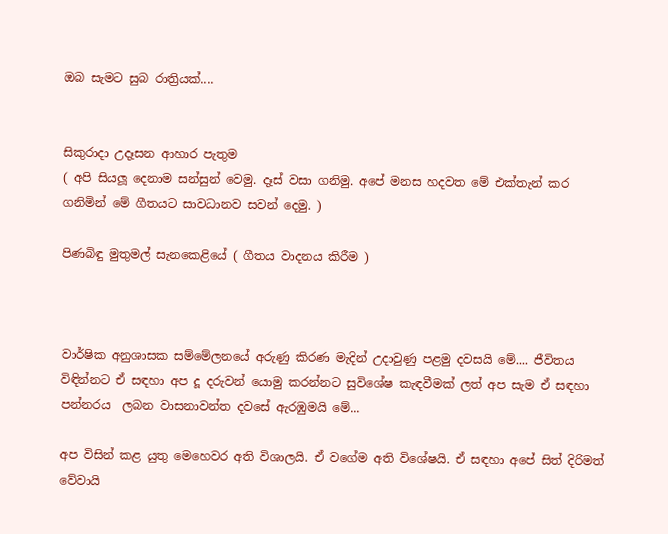ඔබ සැමට සුබ රාත්‍රියක්....


සිකුරාදා උදෑසන ආහාර පැතුම
( අපි සියලූ දෙනාම සන්සුන් වෙමු. දෑස් වසා ගනිමු. අපේ මනස හදවත මේ එක්තැන් කර ගනිමින් මේ ගීතයට සාවධානව සවන් දෙමු. )

පිණබිඳු මුතුමල් සැනකෙළියේ ( ගීතය වාදනය කිරීම )



වාර්ෂික අනුශාසක සම්මේලනයේ අරුණු කිරණ මැදින් උදාවුණු පළමු දවසයි මේ.... ජීවිතය විඳින්නට ඒ සඳහා අප දූ දරුවන් යොමු කරන්නට සුවිශේෂ කැඳවීමක් ලත් අප සැම ඒ සඳහා පන්නරය  ලබන වාසනාවන්ත දවසේ ඇරඹුමයි මේ...

අප විසින් කළ යුතු මෙහෙවර අති විශාලයි. ඒ වගේම අති විශේෂයි. ඒ සඳහා අපේ සිත් දිරිමත් වේවායි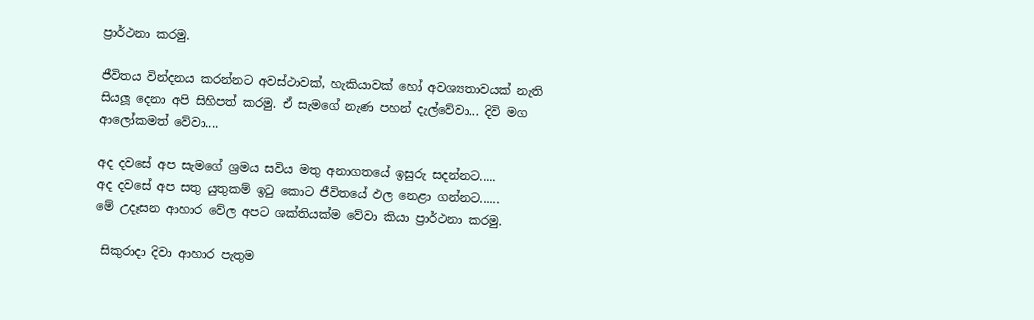ප්‍රාර්ථනා කරමු.

ජීවිතය වින්දනය කරන්නට අවස්ථාවක්, හැකියාවක් හෝ අවශ්‍යතාවයක් නැති සියලූ දෙනා අපි සිහිපත් කරමු. ඒ සැමගේ නැණ පහන් දැල්වේවා... දිවි මග ආලෝකමත් වේවා....

අද දවසේ අප සැමගේ ශ්‍රමය සවිය මතු අනාගතයේ ඉසුරු සදන්නට.....
අද දවසේ අප සතු යුතුකම් ඉටු කොට ජීවිතයේ ඵල නෙළා ගන්නට......
මේ උදෑසන ආහාර වේල අපට ශක්තියක්ම වේවා කියා ප්‍රාර්ථනා කරමු.

 සිකුරාදා දිවා ආහාර පැතුම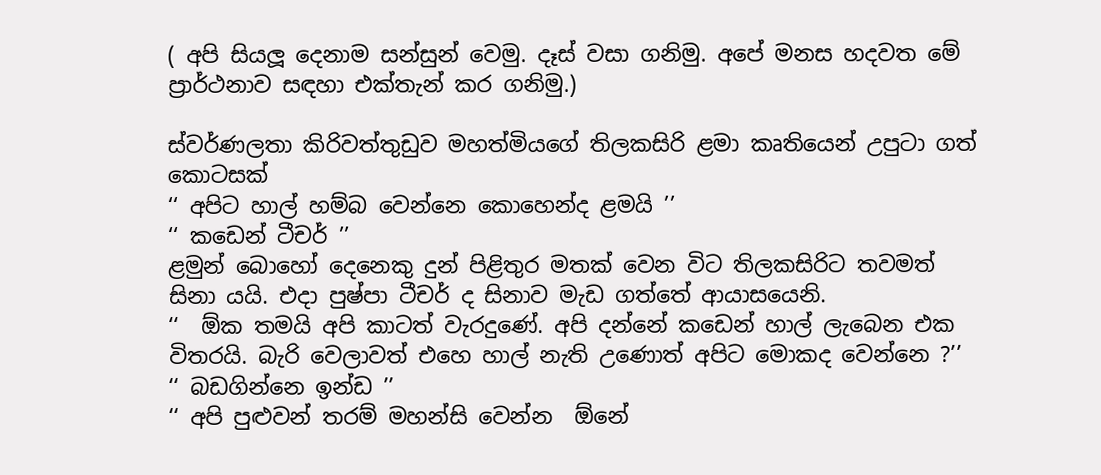( අපි සියලූ දෙනාම සන්සුන් වෙමු. දෑස් වසා ගනිමු. අපේ මනස හදවත මේ ප්‍රාර්ථනාව සඳහා එක්තැන් කර ගනිමු.)

ස්වර්ණලතා කිරිවත්තුඩුව මහත්මියගේ තිලකසිරි ළමා කෘතියෙන් උපුටා ගත් කොටසක්
‘‘ අපිට හාල් හම්බ වෙන්නෙ කොහෙන්ද ළමයි ’’
‘‘ කඩෙන් ටීචර් ’’
ළමුන් බොහෝ දෙනෙකු දුන් පිළිතුර මතක් වෙන විට තිලකසිරිට තවමත් සිනා යයි. එදා පුෂ්පා ටීචර් ද සිනාව මැඩ ගත්තේ ආයාසයෙනි.
‘‘  ඕක තමයි අපි කාටත් වැරදුණේ. අපි දන්නේ කඩෙන් හාල් ලැබෙන එක විතරයි. බැරි වෙලාවත් එහෙ හාල් නැති උණොත් අපිට මොකද වෙන්නෙ ?’’
‘‘ බඩගින්නෙ ඉන්ඩ ’’
‘‘ අපි පුළුවන් තරම් මහන්සි වෙන්න  ඕනේ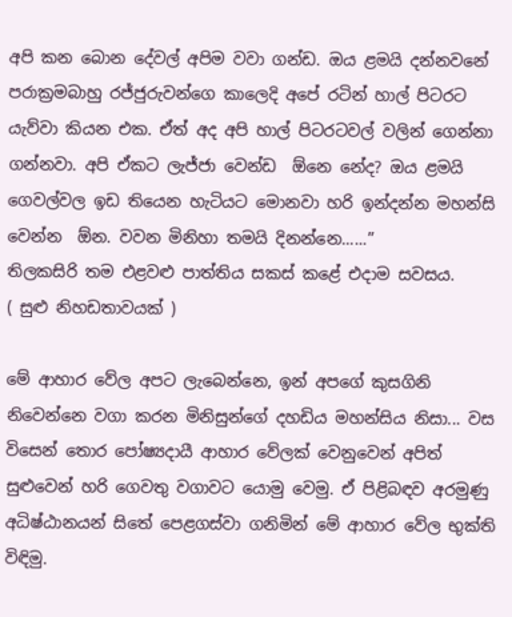අපි කන බොන දේවල් අපිම වවා ගන්ඩ. ඔය ළමයි දන්නවනේ පරාක්‍රමබාහු රජ්ජුරුවන්ගෙ කාලෙදි අපේ රටින් හාල් පිටරට යැව්වා කියන එක. ඒත් අද අපි හාල් පිටරටවල් වලින් ගෙන්නා ගන්නවා. අපි ඒකට ලැජ්ජා වෙන්ඩ  ඕනෙ නේද? ඔය ළමයි ගෙවල්වල ඉඩ තියෙන හැටියට මොනවා හරි ඉන්දන්න මහන්සි වෙන්න  ඕන. වවන මිනිහා තමයි දිනන්නෙ......’’
තිලකසිරි තම එළවළු පාත්තිය සකස් කළේ එදාම සවසය.
( සුළු නිහඩතාවයක් )

මේ ආහාර වේල අපට ලැබෙන්නෙ, ඉන් අපගේ කුසගිනි නිවෙන්නෙ වගා කරන මිනිසුන්ගේ දහඩිය මහන්සිය නිසා... වස විසෙන් තොර පෝෂ්‍යදායී ආහාර වේලක් වෙනුවෙන් අපිත් සුළුවෙන් හරි ගෙවතු වගාවට යොමු වෙමු. ඒ පිළිබඳව අරමුණු අධිෂ්ඨානයන් සිතේ පෙළගස්වා ගනිමින් මේ ආහාර වේල භුක්ති විඳිමු.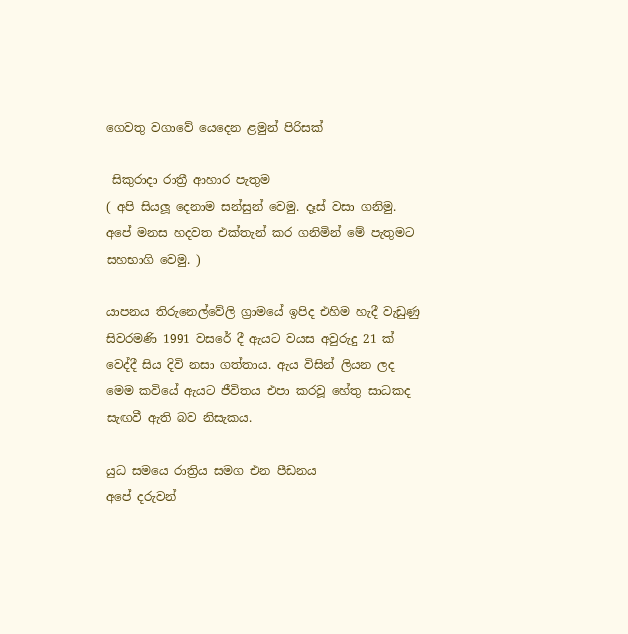ගෙවතු වගාවේ යෙදෙන ළමුන් පිරිසක්

 සිකුරාදා රාත්‍රී ආහාර පැතුම
( අපි සියලූ දෙනාම සන්සුන් වෙමු. දෑස් වසා ගනිමු. අපේ මනස හදවත එක්තැන් කර ගනිමින් මේ පැතුමට සහභාගි වෙමු. )

යාපනය තිරුනෙල්වේලි ග්‍රාමයේ ඉපිද එහිම හැදී වැඩුණු සිවරමණි 1991 වසරේ දී ඇයට වයස අවුරුදු 21 ක් වෙද්දී සිය දිවි නසා ගත්තාය. ඇය විසින් ලියන ලද මෙම කවියේ ඇයට ජීවිතය එපා කරවූ හේතු සාධකද සැඟවී ඇති බව නිසැකය.

යුධ සමයෙ රාත්‍රිය සමග එන පීඩනය
අපේ දරුවන්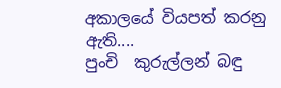අකාලයේ වියපත් කරනු ඇති....
පුංචි  කුරුල්ලන් බඳු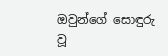ඔවුන්ගේ සොඳුරු වූ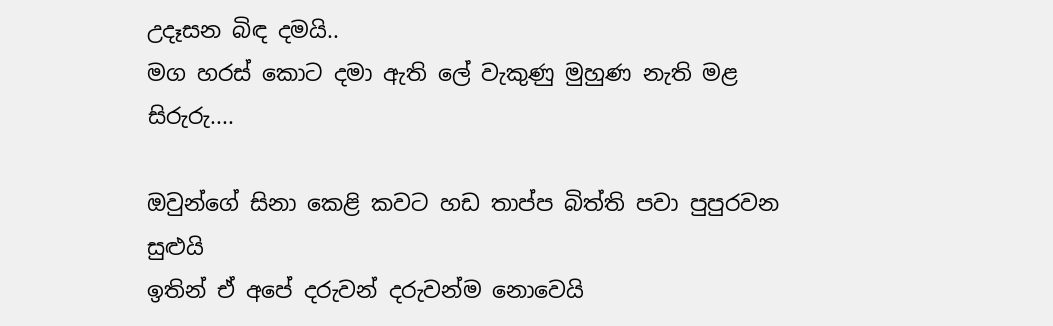උදෑසන බිඳ දමයි..
මග හරස් කොට දමා ඇති ලේ වැකුණු මුහුණ නැති මළ සිරුරු....

ඔවුන්ගේ සිනා කෙළි කවට හඩ තාප්ප බිත්ති පවා පුපුරවන සුළුයි
ඉතින් ඒ අපේ දරුවන් දරුවන්ම නොවෙයි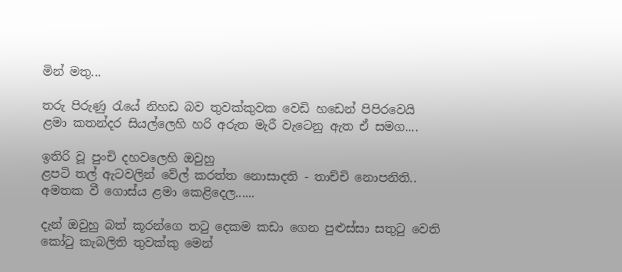මින් මතු...

තරු පිරුණු රැයේ නිහඩ බව තුවක්කුවක වෙඩි හඩෙන් පිපිරවෙයි
ළමා කතන්දර සියල්ලෙහි හරි අරුත මැරී වැටෙනු ඇත ඒ සමග....

ඉතිරි වූ පුංචි දහවලෙහි ඔවුහු
ළපටි තල් ඇටවලින් වේල් කරත්ත නොසාදති - තාච්චි නොපනිති..
අමතක වී ගොස්ය ළමා කෙළිදෙල......

දැන් ඔවුහු බත් කූරන්ගෙ තටු දෙකම කඩා ගෙන පුළුස්සා සතුටු වෙති
කෝටු කැබලිති තුවක්කු මෙන්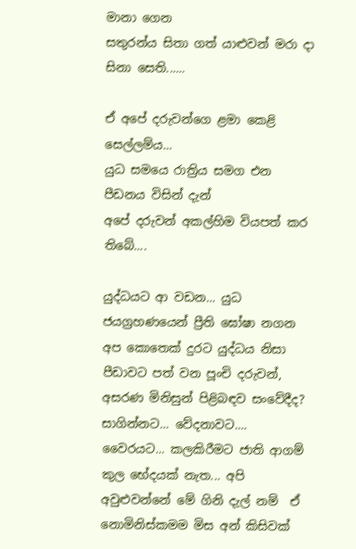මානා ගෙන
සතුරන්ය සිතා ගත් යාළුවන් මරා දා සිනා සෙති......

ඒ අපේ දරුවන්ගෙ ළමා කෙළි සෙල්ලම්ය...
යුධ සමයෙ රාත්‍රිය සමග එන පීඩනය විසින් දැන්
අපේ දරුවන් අකල්හිම වියපත් කර තිබේ....

යුද්ධයට ආ වඩන... යුධ ජයග්‍රහණයෙන් ප්‍රීති ඝෝෂා නගන අප කොතෙක් දුරට යුද්ධය නිසා පීඩාවට පත් වන පූංචි දරුවන්, අසරණ මිනිසුන් පිළිබඳව සංවේදීද? සාගින්නට... වේදනාවට.... වෛරයට... කලකිරීමට ජාති ආගම් කුල භේදයක් නැත... අපි අවුළුවන්නේ මේ ගිනි දැල් නම්  ඒ නොමිනිස්කමම මිස අන් කිසිවක්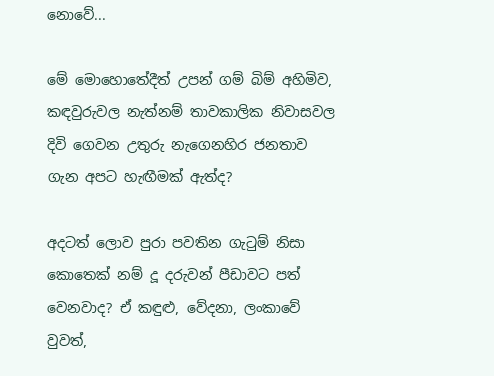නොවේ...

මේ මොහොතේදීත් උපන් ගම් බිම් අහිමිව, කඳවුරුවල නැත්නම් තාවකාලික නිවාසවල දිවි ගෙවන උතුරු නැගෙනහිර ජනතාව ගැන අපට හැඟීමක් ඇත්ද?

අදටත් ලොව පුරා පවතින ගැටුම් නිසා කොතෙක් නම් දූ දරුවන් පීඩාවට පත් වෙනවාද? ඒ කඳුළු, වේදනා, ලංකාවේ වුවත්,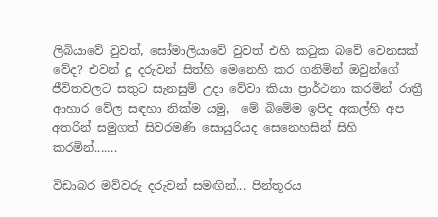ලිබියාවේ වුවත්, සෝමාලියාවේ වුවත් එහි කටුක බවේ වෙනසක් වේද? එවන් දූ දරුවන් සිත්හි මෙනෙහි කර ගනිමින් ඔවුන්ගේ ජීවිතවලට සතුට සැනසුම් උදා වේවා කියා ප්‍රාර්ථනා කරමින් රාත්‍රී ආහාර වේල සඳහා නික්ම යමු,  මේ බිමේම ඉපිද අකල්හි අප අතරින් සමුගත් සිවරමණි සොයුරියද සෙනෙහසින් සිහි කරමින්.......

විඩාබර මව්වරු දරුවන් සමඟින්... පින්තූරය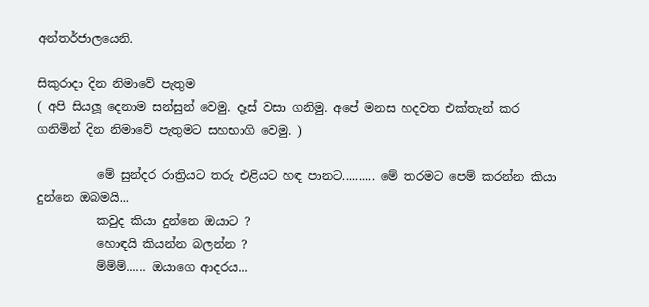අන්තර්ජාලයෙනි.

සිකුරාදා දින නිමාවේ පැතුම
( අපි සියලූ දෙනාම සන්සුන් වෙමු. දෑස් වසා ගනිමු. අපේ මනස හදවත එක්තැන් කර ගනිමින් දින නිමාවේ පැතුමට සහභාගි වෙමු. )

          මේ සුන්දර රාත්‍රියට තරු එළියට හඳ පානට.......... මේ තරමට පෙම් කරන්න කියා දුන්නෙ ඔබමයි...
          කවුද කියා දුන්නෙ ඔයාට ?
          හොඳයි කියන්න බලන්න ?
          ම්ම්ම්...... ඔයාගෙ ආදරය...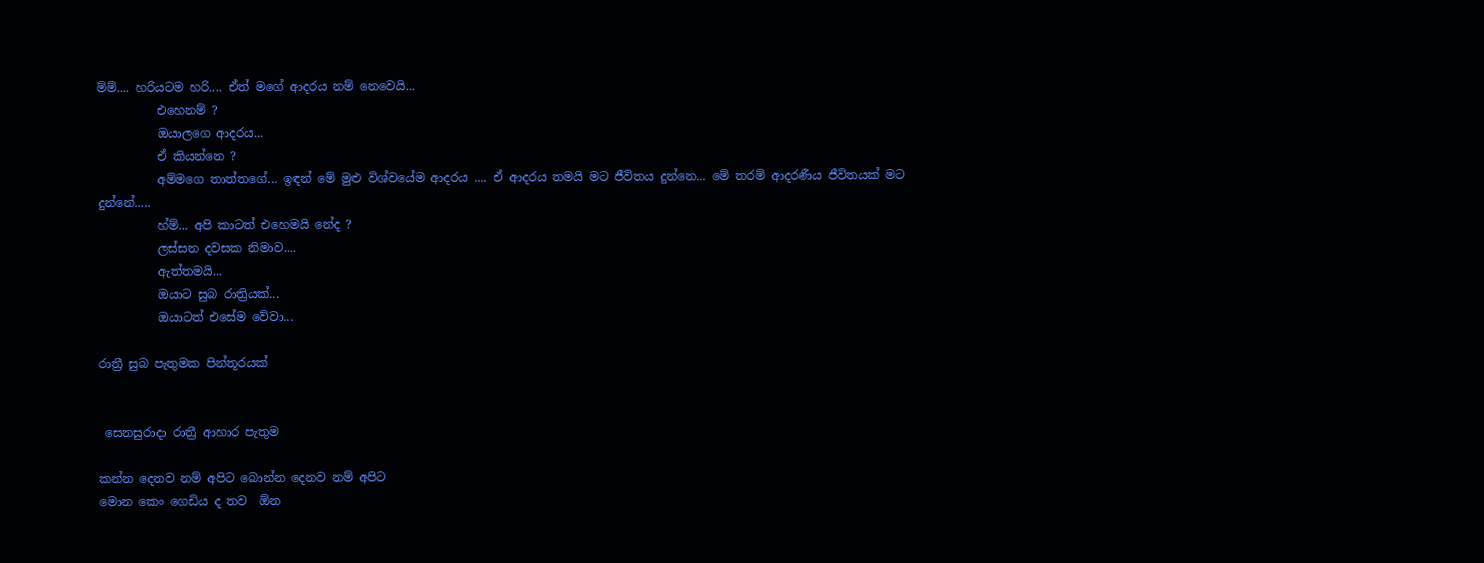ම්ම්.... හරියටම හරි.... ඒත් මගේ ආදරය නම් නෙවෙයි...
          එහෙනම් ?
          ඔයාලගෙ ආදරය...
          ඒ කියන්නෙ ?
          අම්මගෙ තාත්තගේ... ඉඳන් මේ මුළු විශ්වයේම ආදරය .... ඒ ආදරය තමයි මට ජීවිතය දුන්නෙ... මේ තරම් ආදරණීය ජීවිතයක් මට දුන්නේ.....
          හ්ම්... අපි කාටත් එහෙමයි නේද ?
          ලස්සන දවසක නිමාව....
          ඇත්තමයි...
          ඔයාට සුබ රාත්‍රියක්...
          ඔයාටත් එසේම වේවා...

රාත්‍රී සුබ පැතුමක පින්තූරයක්


 සෙනසුරාදා රාත්‍රී ආහාර පැතුම

කන්න දෙනව නම් අපිට බොන්න දෙනව නම් අපිට
මොන කෙං ගෙඩිය ද තව  ඕන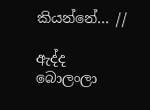කියන්නේ... //

ඇද්ද බොලංලා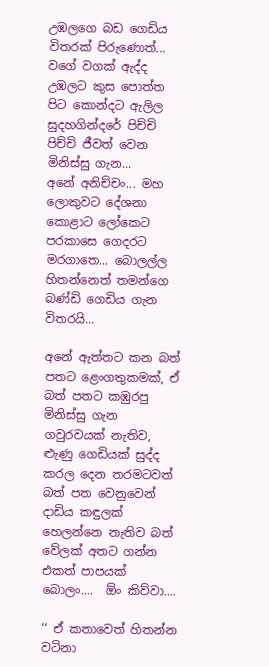උඹලගෙ බඩ ගෙඩිය විතරක් පිරුණොත්... වගේ වගක් ඇද්ද උඹලට කුස පොත්ත පිට කොන්දට ඇලිල සුදහගින්දරේ පිච්චි පිච්චි ජීවත් වෙන මිනිස්සු ගැන...
අනේ අනිච්චං... මහ ලොකුවට දේශනා කොළාට ලෝකෙට පරකාසෙ ගෙදරට මරගාතෙ... බොලල්ල හිතන්නෙත් තමන්ගෙ බණ්ඩි ගෙඩිය ගැන විතරයි...

අනේ ඇත්තට කන බත් පතට ළෙංගතුකමක්, ඒ බත් පතට කඹුරපු මිනිස්සු ගැන ගවුරවයක් නැතිව, ළුැණු ගෙඩියක් සුද්ද කරල දෙන තරමටවත් බත් පත වෙනුවෙන් දාඩිය කඳුලක් හෙලන්නෙ නැතිව බත් වේලක් අතට ගන්න එකත් පාපයක් බොලං....  ඕං කිව්වා....

‘‘ ඒ කතාවෙත් හිතන්න වටිනා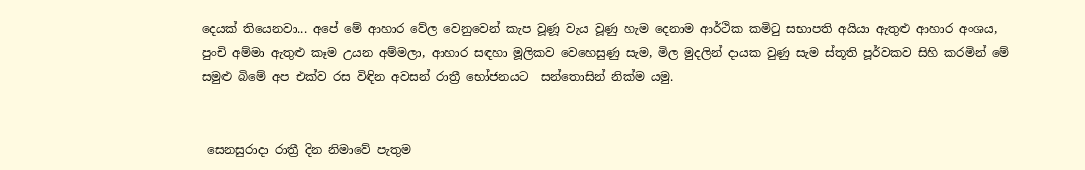දෙයක් තියෙනවා... අපේ මේ ආහාර වේල වෙනුවෙන් කැප වූණූ වැය වූණු හැම දෙනාම ආර්ථික කමිටු සභාපති අයියා ඇතුළු ආහාර අංශය,  පුංචි අම්මා ඇතුළු කෑම උයන අම්මලා, ආහාර සඳහා මූලිකව වෙහෙසුණු සැම, මිල මුදලින් දායක වුණු සැම ස්තූති පූර්වකව සිහි කරමින් මේ සමුළු බිමේ අප එක්ව රස විඳින අවසන් රාත්‍රී භෝජනයට  සන්තොසින් නික්ම යමු.


 සෙනසුරාදා රාත්‍රී දින නිමාවේ පැතුම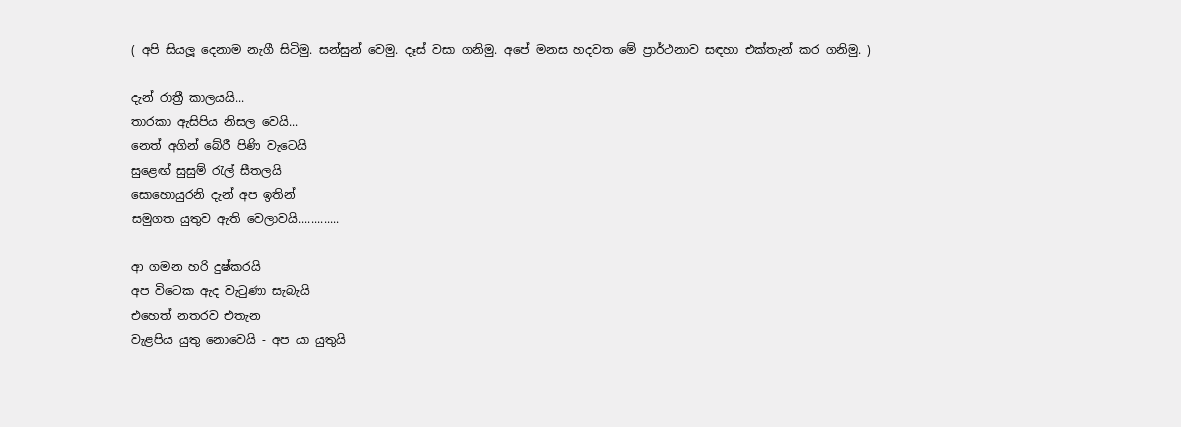( අපි සියලූ දෙනාම නැගී සිටිමු. සන්සුන් වෙමු. දෑස් වසා ගනිමු. අපේ මනස හදවත මේ ප්‍රාර්ථනාව සඳහා එක්තැන් කර ගනිමු. )

දැන් රාත්‍රී කාලයයි...
තාරකා ඇසිපිය නිසල වෙයි...
නෙත් අගින් බේරී පිණි වැටෙයි
සුළෙඟ් සුසුම් රැල් සීතලයි
සොහොයුරනි දැන් අප ඉතින්
සමුගත යුතුව ඇති වෙලාවයි.............

ආ ගමන හරි දුෂ්කරයි
අප විටෙක ඇද වැටුණා සැබැයි
එහෙත් නතරව එතැන
වැළපිය යුතු නොවෙයි - අප යා යුතුයි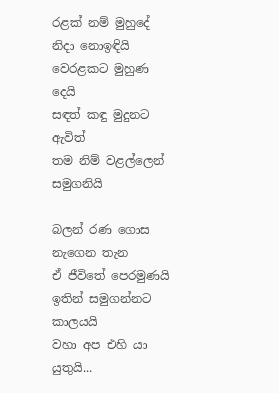රළක් නම් මුහුදේ
නිදා නොඉඳියි වෙරළකට මුහුණ දෙයි
සඳත් කඳු මුදුනට ඇවිත්
තම නිම් වළල්ලෙන් සමුගනියි

බලන් රණ ගොස නැගෙන තැන
ඒ ජීවිතේ පෙරමුණයි
ඉතින් සමුගන්නට කාලයයි
වහා අප එහි යා යුතුයි...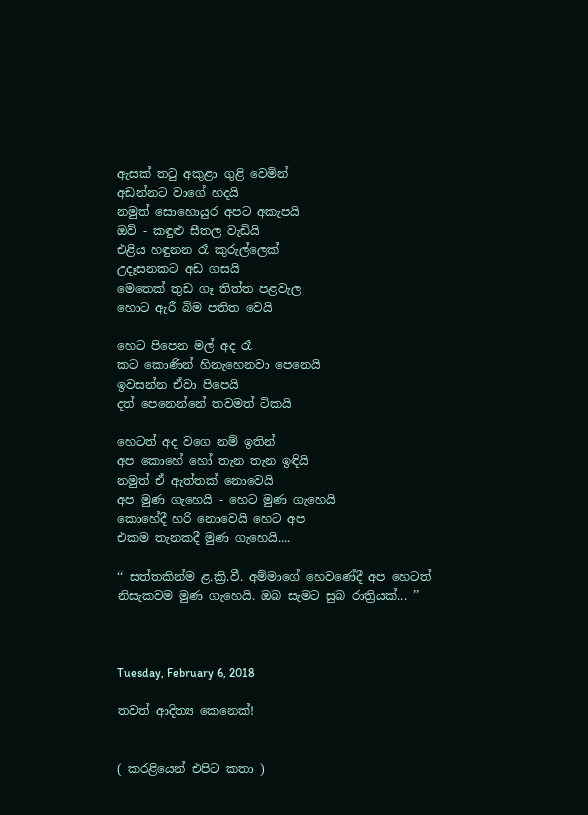ඇසක් තටු අකුළා ගුළි වෙමින්
අඩන්නට වාගේ හදයි
නමුත් සොහොයුර අපට අකැපයි
ඔව් - කඳුළු සීතල වැඩියි
එළිය හඳුනන රෑ කුරුල්ලෙක්
උදෑසනකට අඩ ගසයි
මෙතෙක් තුඩ ගෑ තිත්ත පළවැල
හොට ඇරී බිම පතිත වෙයි

හෙට පිපෙන මල් අද රෑ
කට කොණින් හිනැහෙනවා පෙනෙයි
ඉවසන්න ඒවා පිපෙයි
දත් පෙනෙන්නේ තවමත් ටිකයි

හෙටත් අද වගෙ නම් ඉතින්
අප කොහේ හෝ තැන තැන ඉඳියි
නමුත් ඒ ඇත්තක් නොවෙයි
අප මුණ ගැහෙයි - හෙට මුණ ගැහෙයි
කොහේදී හරි නොවෙයි හෙට අප
එකම තැනකදී මුණ ගැහෙයි....

‘‘ සත්තකින්ම ළ.ක්‍රි.වී. අම්මාගේ හෙවණේදී අප හෙටත් නිසැකවම මුණ ගැහෙයි. ඔබ සැමට සුබ රාත්‍රියක්... ’’



Tuesday, February 6, 2018

තවත් ආදිත්‍ය කෙනෙක්!


( කරළියෙන් එපිට කතා )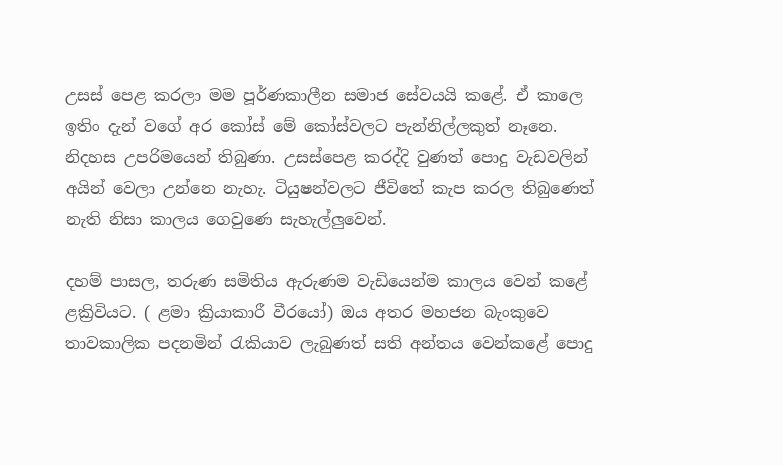උසස් පෙළ කරලා මම පූර්ණකාලීන සමාජ සේවයයි කළේ. ඒ කාලෙ ඉතිං දැන් වගේ අර කෝස් මේ කෝස්වලට පැන්නිල්ලකුත් නෑනෙ. නිදහස උපරිමයෙන් තිබුණා. උසස්පෙළ කරද්දි වුණත් පොදු වැඩවලින් අයින් වෙලා උන්නෙ නැහැ. ටියුෂන්වලට ජීවිතේ කැප කරල තිබුණෙත් නැති නිසා කාලය ගෙවුණෙ සැහැල්ලුවෙන්.

දහම් පාසල, තරුණ සමිතිය ඇරුණම වැඩියෙන්ම කාලය වෙන් කළේ ළක්‍රිවියට. ( ළමා ක්‍රියාකාරී වීරයෝ) ඔය අතර මහජන බැංකුවෙ තාවකාලික පදනමින් රැකියාව ලැබුණත් සති අන්තය වෙන්කළේ පොදු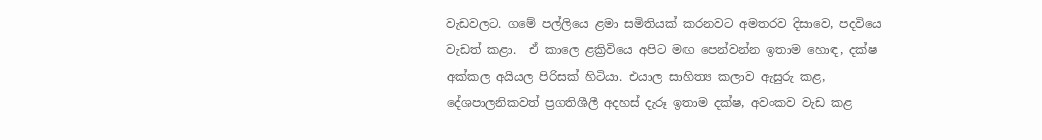වැඩවලට. ගමේ පල්ලියෙ ළමා සමිතියක් කරනවට අමතරව දිසාවෙ, පදවියෙ වැඩත් කළා.  ඒ කාලෙ ළක්‍රිවියෙ අපිට මඟ පෙන්වන්න ඉතාම හොඳ, දක්ෂ අක්කල අයියල පිරිසක් හිටියා. එයාල සාහිත්‍ය කලාව ඇසුරු කළ, දේශපාලනිකවත් ප්‍රගතිශීලී අදහස් දැරූ ඉතාම දක්ෂ, අවංකව වැඩ කළ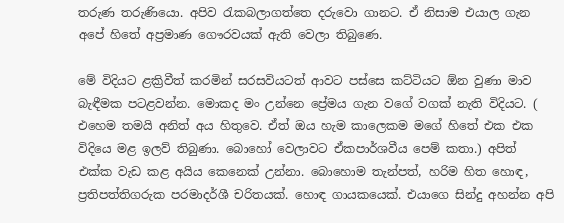තරුණ තරුණියො. අපිව රැකබලාගත්තෙ දරුවො ගානට. ඒ නිසාම එයාල ගැන අපේ හිතේ අප්‍රමාණ ගෞරවයක් ඇති වෙලා තිබුණෙ.

මේ විදියට ළක්‍රිවීත් කරමින් සරසවියටත් ආවට පස්සෙ කට්ටියට ඕන වුණා මාව බැඳීමක පටළවන්න. මොකද මං උන්නෙ ප්‍රේමය ගැන වගේ වගක් නැති විදියට. ( එහෙම තමයි අනිත් අය හිතුවෙ. ඒත් ඔය හැම කාලෙකම මගේ හිතේ එක එක විදියෙ මළ ඉලව් තිබුණා. බොහෝ වෙලාවට ඒකපාර්ශවීය පෙම් කතා.) අපිත් එක්ක වැඩ කළ අයිය කෙනෙක් උන්නා. බොහොම තැන්පත්, හරිම හිත හොඳ, ප්‍රතිපත්තිගරුක පරමාදර්ශී චරිතයක්. හොඳ ගායකයෙක්. එයාගෙ සින්දු අහන්න අපි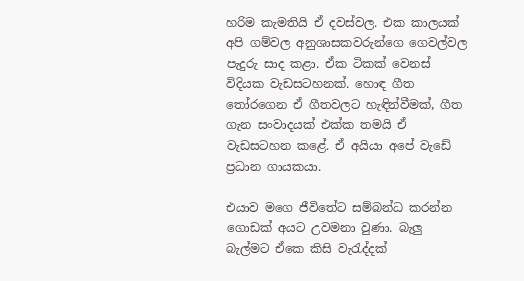හරිම කැමතියි ඒ දවස්වල. එක කාලයක් අපි ගම්වල අනුශාසකවරුන්ගෙ ගෙවල්වල පැදුරු සාද කළා. ඒක ටිකක් වෙනස් විදියක වැඩසටහනක්. හොඳ ගීත තෝරගෙන ඒ ගීතවලට හැඳින්වීමක්, ගීත ගැන සංවාදයක් එක්ක තමයි ඒ වැඩසටහන කළේ. ඒ අයියා අපේ වැඩේ ප්‍රධාන ගායකයා.

එයාව මගෙ ජීවිතේට සම්බන්ධ කරන්න ගොඩක් අයට උවමනා වුණා. බැලු බැල්මට ඒකෙ කිසි වැරැද්දක්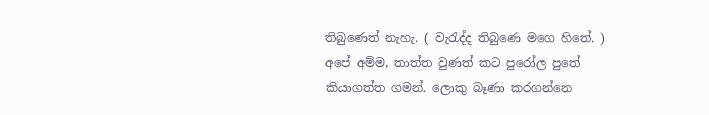තිබුණෙත් නැහැ. ( වැරැද්ද තිබුණෙ මගෙ හිතේ. ) අපේ අම්ම, තාත්ත වුණත් කට පුරෝල පුතේ කියාගත්ත ගමන්. ලොකු බෑණා කරගන්නෙ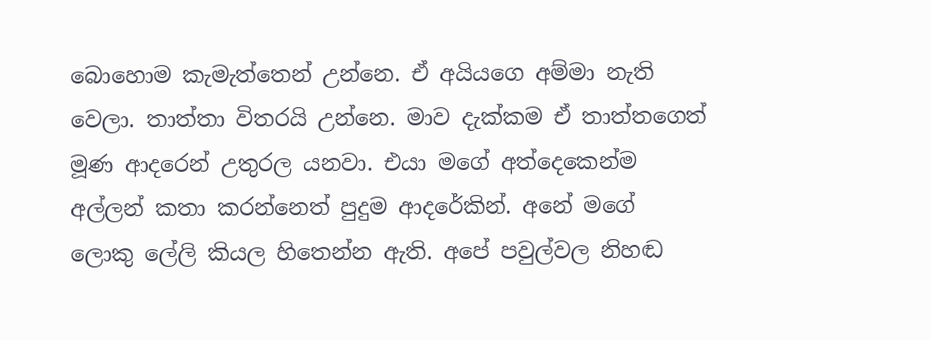බොහොම කැමැත්තෙන් උන්නෙ. ඒ අයියගෙ අම්මා නැති වෙලා. තාත්තා විතරයි උන්නෙ. මාව දැක්කම ඒ තාත්තගෙත් මූණ ආදරෙන් උතුරල යනවා. එයා මගේ අත්දෙකෙන්ම අල්ලන් කතා කරන්නෙත් පුදුම ආදරේකින්. අනේ මගේ ලොකු ලේලි කියල හිතෙන්න ඇති. අපේ පවුල්වල නිහඬ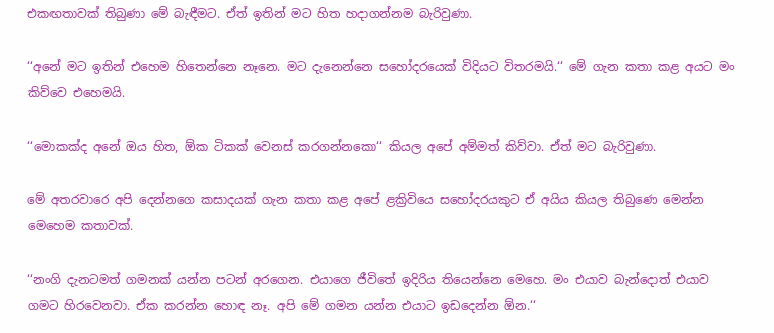එකඟතාවක් තිබුණා මේ බැඳීමට. ඒත් ඉතින් මට හිත හදාගන්නම බැරිවුණා.

‘‘අනේ මට ඉතින් එහෙම හිතෙන්නෙ නෑනෙ. මට දැනෙන්නෙ සහෝදරයෙක් විදියට විතරමයි.‘‘ මේ ගැන කතා කළ අයට මං කිව්වෙ එහෙමයි.

‘‘මොකක්ද අනේ ඔය හිත, ඕක ටිකක් වෙනස් කරගන්නකො‘‘ කියල අපේ අම්මත් කිව්වා. ඒත් මට බැරිවුණා.

මේ අතරවාරෙ අපි දෙන්නගෙ කසාදයක් ගැන කතා කළ අපේ ළක්‍රිවියෙ සහෝදරයකුට ඒ අයිය කියල තිබුණෙ මෙන්න මෙහෙම කතාවක්.

‘‘නංගි දැනටමත් ගමනක් යන්න පටන් අරගෙන. එයාගෙ ජීවිතේ ඉදිරිය තියෙන්නෙ මෙහෙ. මං එයාව බැන්දොත් එයාව ගමට හිරවෙනවා. ඒක කරන්න හොඳ නෑ. අපි මේ ගමන යන්න එයාට ඉඩදෙන්න ඕන.‘‘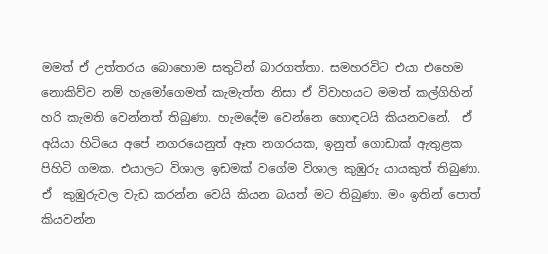මමත් ඒ උත්තරය බොහොම සතුටින් බාරගත්තා. සමහරවිට එයා එහෙම නොකිව්ව නම් හැමෝගෙමත් කැමැත්ත නිසා ඒ විවාහයට මමත් කල්ගිහින් හරි කැමති වෙන්නත් තිබුණා. හැමදේම වෙන්නෙ හොඳටයි කියනවනේ.  ඒ අයියා හිටියෙ අපේ නගරයෙනුත් ඈත නගරයක, ඉනුත් ගොඩාක් ඇතුළක පිහිටි ගමක. එයාලට විශාල ඉඩමක් වගේම විශාල කුඹුරු යායකුත් තිබුණා. ඒ  කුඹුරුවල වැඩ කරන්න වෙයි කියන බයත් මට තිබුණා. මං ඉතින් පොත් කියවන්න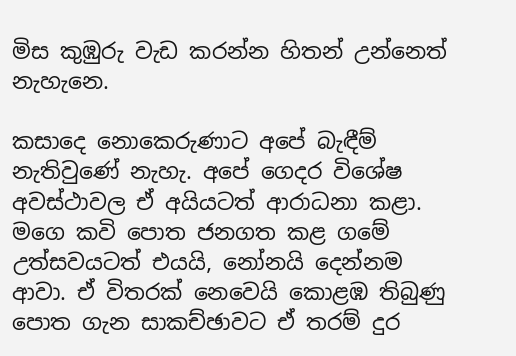මිස කුඹුරු වැඩ කරන්න හිතන් උන්නෙත් නැහැනෙ.

කසාදෙ නොකෙරුණාට අපේ බැඳීම් නැතිවුණේ නැහැ. අපේ ගෙදර විශේෂ අවස්ථාවල ඒ අයියටත් ආරාධනා කළා. මගෙ කවි පොත ජනගත කළ ගමේ උත්සවයටත් එයයි, නෝනයි දෙන්නම ආවා. ඒ විතරක් නෙවෙයි කොළඹ තිබුණු පොත ගැන සාකච්ඡාවට ඒ තරම් දුර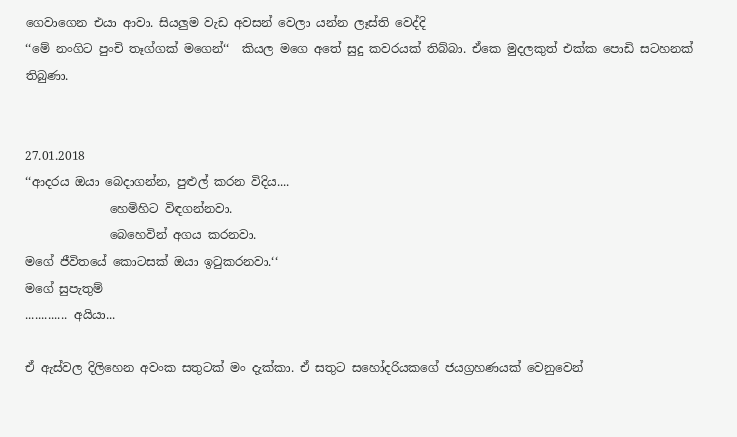ගෙවාගෙන එයා ආවා. සියලුම වැඩ අවසන් වෙලා යන්න ලෑස්ති වෙද්දි
‘‘මේ නංගිට පුංචි තෑග්ගක් මගෙන්‘‘  කියල මගෙ අතේ සුදු කවරයක් තිබ්බා. ඒකෙ මුදලකුත් එක්ක පොඩි සටහනක් තිබුණා.


27.01.2018
‘‘ආදරය ඔයා බෙදාගන්න, පුළුල් කරන විදිය....
              හෙමිහිට විඳගන්නවා.
              බෙහෙවින් අගය කරනවා.
මගේ ජීවිතයේ කොටසක් ඔයා ඉටුකරනවා.‘‘
මගේ සුපැතුම්
............. අයියා...

ඒ ඇස්වල දිලිහෙන අවංක සතුටක් මං දැක්කා. ඒ සතුට සහෝදරියකගේ ජයග්‍රහණයක් වෙනුවෙන්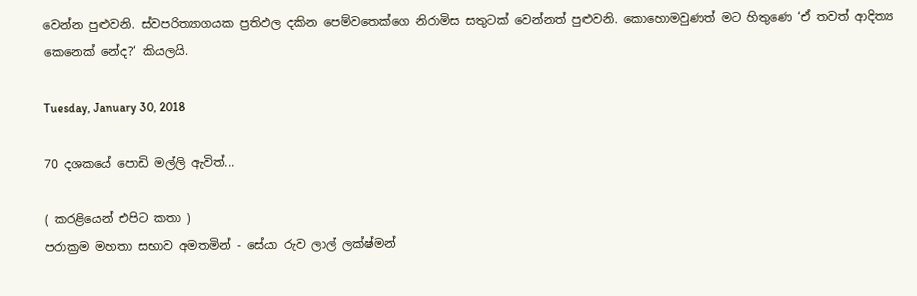වෙන්න පුළුවනි. ස්වපරිත්‍යාගයක ප්‍රතිඵල දකින පෙම්වතෙක්ගෙ නිරාමිස සතුටක් වෙන්නත් පුළුවනි. කොහොමවුණත් මට හිතුණෙ ‘ඒ තවත් ආදිත්‍ය කෙනෙක් නේද?‘ කියලයි.

Tuesday, January 30, 2018

70 දශකයේ පොඩි මල්ලි ඇවිත්...

( කරළියෙන් එපිට කතා )
පරාක්‍රම මහතා සභාව අමතමින් - සේයා රුව ලාල් ලක්ෂ්මන්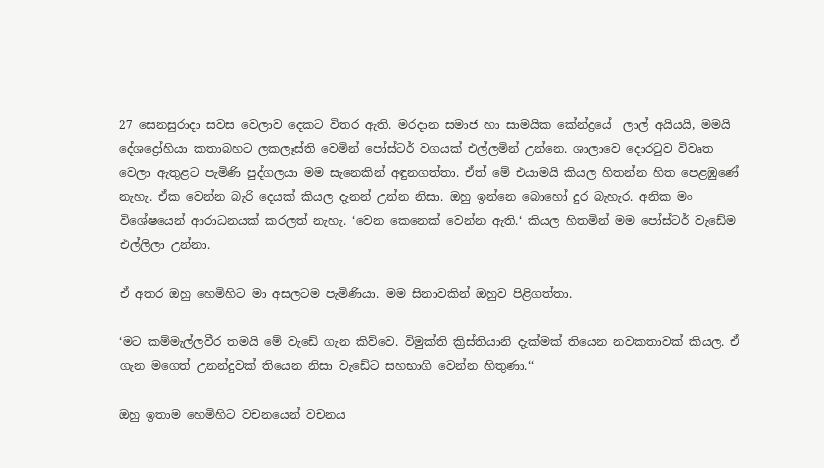27 සෙනසුරාදා සවස වෙලාව දෙකට විතර ඇති. මරදාන සමාජ හා සාමයික කේන්ද්‍රයේ  ලාල් අයියයි, මමයි දේශද්‍රෝහියා කතාබහට ලකලෑස්ති වෙමින් පෝස්ටර් වගයක් එල්ලමින් උන්නෙ. ශාලාවෙ දොරටුව විවෘත වෙලා ඇතුළට පැමිණි පුද්ගලයා මම සැනෙකින් අඳුනගත්තා. ඒත් මේ එයාමයි කියල හිතන්න හිත පෙළඹුණේ නැහැ. ඒක වෙන්න බැරි දෙයක් කියල දැනන් උන්න නිසා. ඔහු ඉන්නෙ බොහෝ දුර බැහැර. අනික මං විශේෂයෙන් ආරාධනයක් කරලත් නැහැ. ‘වෙන කෙනෙක් වෙන්න ඇති.‘ කියල හිතමින් මම පෝස්ටර් වැඩේම එල්ලිලා උන්නා.

ඒ අතර ඔහු හෙමිහිට මා අසලටම පැමිණියා. මම සිනාවකින් ඔහුව පිළිගත්තා.

‘මට කම්මැල්ලවීර තමයි මේ වැඩේ ගැන කිව්වෙ. විමුක්ති ක්‍රිස්තියානි දැක්මක් තියෙන නවකතාවක් කියල. ඒ ගැන මගෙත් උනන්දුවක් තියෙන නිසා වැඩේට සහභාගි වෙන්න හිතුණා.‘‘

ඔහු ඉතාම හෙමිහිට වචනයෙන් වචනය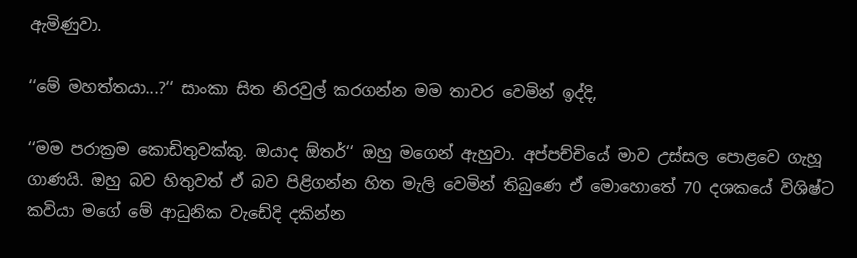ඇමිණුවා.

‘‘මේ මහත්තයා...?‘‘ සාංකා සිත නිරවුල් කරගන්න මම තාවර වෙමින් ඉද්දි,

‘‘මම පරාක්‍රම කොඩිතුවක්කු. ඔයාද ඕතර්‘‘ ඔහු මගෙන් ඇහුවා. අප්පච්චියේ මාව උස්සල පොළවෙ ගැහූ ගාණයි. ඔහු බව හිතුවත් ඒ බව පිළිගන්න හිත මැලි වෙමින් තිබුණෙ ඒ මොහොතේ 70 දශකයේ විශිෂ්ට කවියා මගේ මේ ආධුනික වැඩේදි දකින්න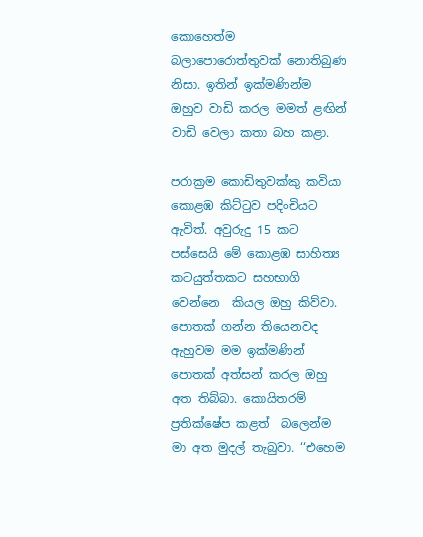කොහෙත්ම බලාපොරොත්තුවක් නොතිබුණ නිසා. ඉතින් ඉක්මණින්ම ඔහුව වාඩි කරල මමත් ළඟින් වාඩි වෙලා කතා බහ කළා.

පරාක්‍රම කොඩිතුවක්කු කවියා කොළඹ කිට්ටුව පදිංචියට ඇවිත්. අවුරුදු 15 කට පස්සෙයි මේ කොළඹ සාහිත්‍ය කටයුත්තකට සහභාගි වෙන්නෙ  කියල ඔහු කිව්වා. පොතක් ගන්න තියෙනවද ඇහුවම මම ඉක්මණින් පොතක් අත්සන් කරල ඔහු අත තිබ්බා. කොයිතරම් ප්‍රතික්ෂේප කළත්  බලෙන්ම මා අත මුදල් තැබුවා. ‘‘එහෙම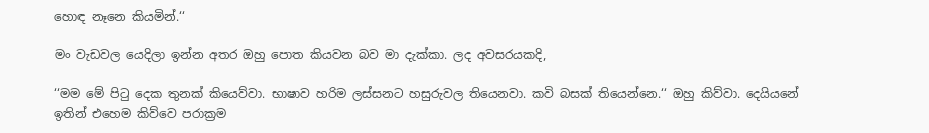හොඳ නෑනෙ කියමින්.‘‘

මං වැඩවල යෙදිලා ඉන්න අතර ඔහු පොත කියවන බව මා දැක්කා. ලද අවසරයකදි,

‘‘මම මේ පිටු දෙක තුනක් කියෙව්වා. භාෂාව හරිම ලස්සනට හසුරුවල තියෙනවා. කවි බසක් තියෙන්නෙ.‘‘ ඔහු කිව්වා. දෙයියනේ ඉතින් එහෙම කිව්වෙ පරාක්‍රම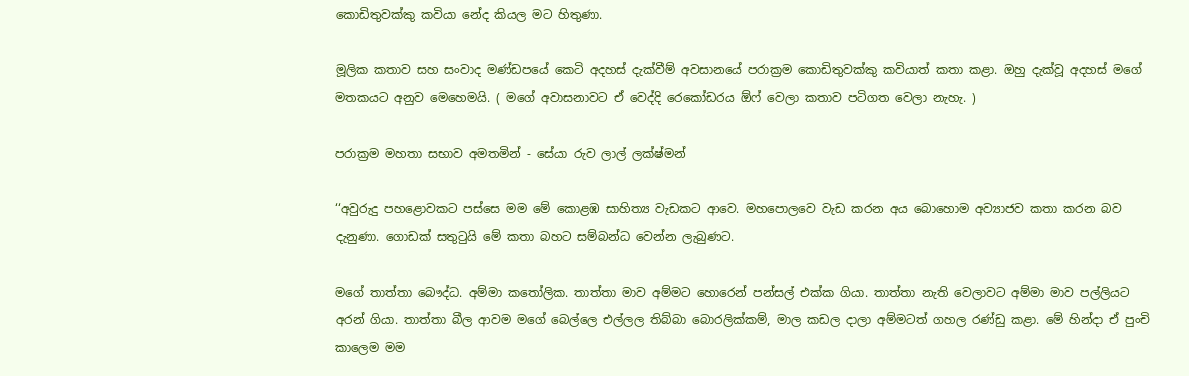කොඩිතුවක්කු කවියා නේද කියල මට හිතුණා.

මූලික කතාව සහ සංවාද මණ්ඩපයේ කෙටි අදහස් දැක්වීම් අවසානයේ පරාක්‍රම කොඩිතුවක්කු කවියාත් කතා කළා. ඔහු දැක්වූ අදහස් මගේ මතකයට අනුව මෙහෙමයි. ( මගේ අවාසනාවට ඒ වෙද්දි රෙකෝඩරය ඕෆ් වෙලා කතාව පටිගත වෙලා නැහැ. )

පරාක්‍රම මහතා සභාව අමතමින් - සේයා රුව ලාල් ලක්ෂ්මන්

‘‘අවුරුදු පහළොවකට පස්සෙ මම මේ කොළඹ සාහිත්‍ය වැඩකට ආවෙ. මහපොලවෙ වැඩ කරන අය බොහොම අව්‍යාජව කතා කරන බව දැනුණා. ගොඩක් සතුටුයි මේ කතා බහට සම්බන්ධ වෙන්න ලැබුණට.

මගේ තාත්තා බෞද්ධ. අම්මා කතෝලික. තාත්තා මාව අම්මට හොරෙන් පන්සල් එක්ක ගියා. තාත්තා නැති වෙලාවට අම්මා මාව පල්ලියට අරන් ගියා. තාත්තා බීල ආවම මගේ බෙල්ලෙ එල්ලල තිබ්බා බොරලික්කම්, මාල කඩල දාලා අම්මටත් ගහල රණ්ඩු කළා. මේ හින්දා ඒ පුංචි කාලෙම මම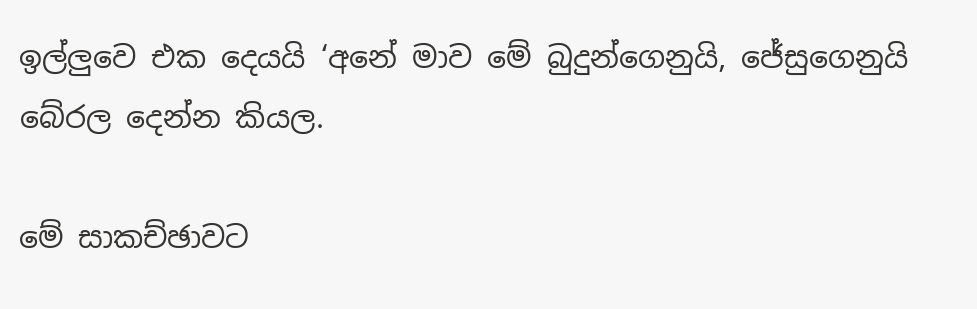ඉල්ලුවෙ එක දෙයයි ‘අනේ මාව මේ බුදුන්ගෙනුයි, ජේසුගෙනුයි බේරල දෙන්න කියල.

මේ සාකච්ඡාවට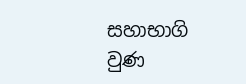සහාභාගි වුණ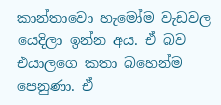කාන්තාවො හැමෝම වැඩවල යෙදිලා ඉන්න අය. ඒ බව එයාලගෙ කතා බහෙන්ම පෙනුණා. ඒ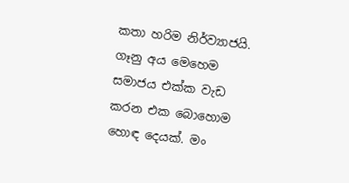කතා හරිම නිර්ව්‍යාජයි. ගෑනු අය මෙහෙම සමාජය එක්ක වැඩ කරන එක බොහොම හොඳ දෙයක්. මං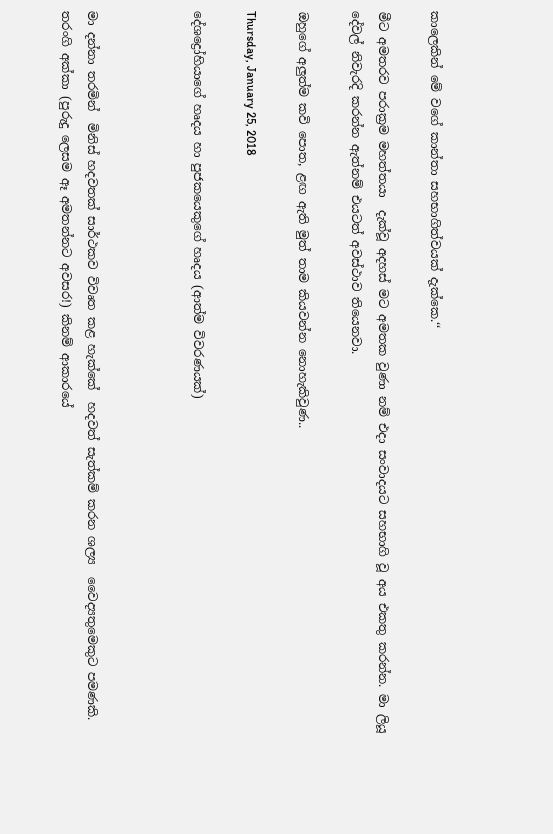කාලෙකින් මේ වගේ කාන්තා සහභාගිත්වයක් දැක්කෙ.‘‘

මීට අමතරව පරාක්‍රම මහත්තයා  දැක්වූ අදහස් මට අමතක වුණා නම් එදා සංවාදයට සහභාගි වූ අය එකතු කරන්න. මා ලියූ දේවල් නිවැරදි කරන්න ඇත්නම් එයටත් අවස්ථාව තියෙනවා.

ඔහුගේ අලුත්ම කවි පොත, ළඟ ඇති මුත් තාම කියවන්න නොහැකිවුණ..

Thursday, January 25, 2018

දේශද්‍රෝහියාගේ හෘදය හා පුජකයෙකුගේ හෘදය (ආත්ම විවරණයක්)



මා දන්නා තරමින්  මිනිස් හදවතක් සාර්ථකව විවෘත කළ හැක්කේ  හදවත් සැත්කම් කරන ශල්‍ය  වෛද්‍යතුමෙකුට පමණකි. තරංගි අක්කා (පුරුදු ලෙසම ඈ අමතන්නට අවසර!) කිනම් ආකාරයේ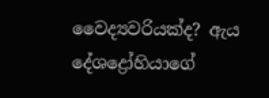වෛද්‍යවරියක්ද? ඇය  දේශද්‍රෝහියාගේ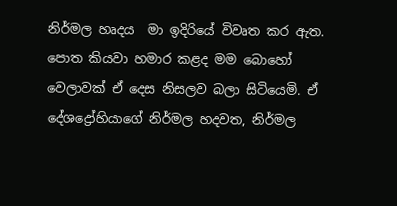නිර්මල හෘදය  මා ඉදිරියේ විවෘත කර ඇත. පොත කියවා හමාර කළද මම බොහෝ වෙලාවක් ඒ දෙස නිසලව බලා සිටියෙමි. ඒ දේශද්‍රෝහියාගේ නිර්මල හදවත, නිර්මල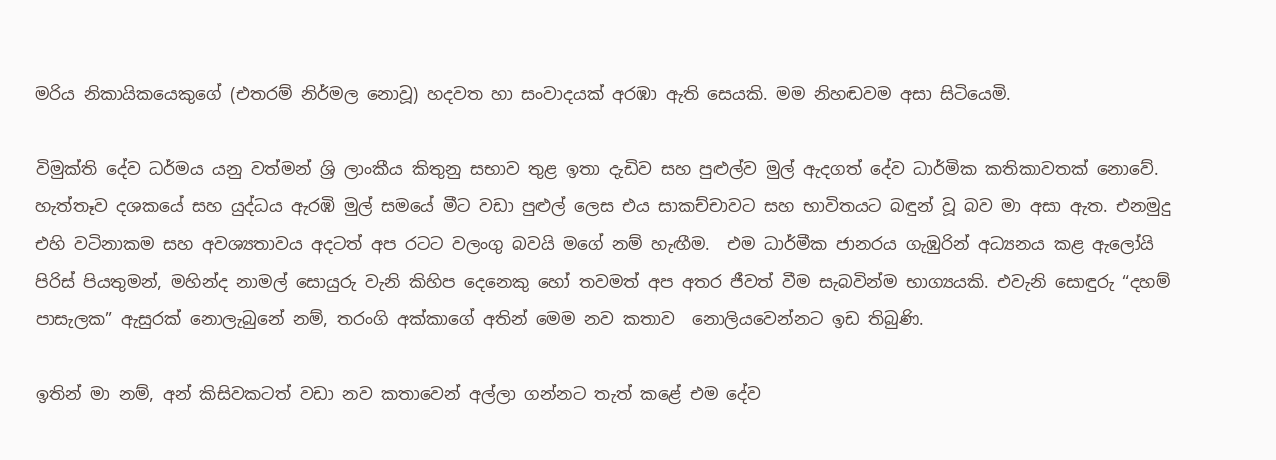මරිය නිකායිකයෙකුගේ (එතරම් නිර්මල නොවූ) හදවත හා සංවාදයක් අරඹා ඇති සෙයකි. මම නිහඬවම අසා සිටියෙමි.

විමුක්ති දේව ධර්මය යනු වත්මන් ශ්‍රි ලාංකීය කිතුනු සභාව තුළ ඉතා දැඩිව සහ පුළුල්ව මුල් ඇදගත් දේව ධාර්මික කතිකාවතක් නොවේ. හැත්තෑව දශකයේ සහ යුද්ධය ඇරඹි මුල් සමයේ මීට වඩා පුළුල් ලෙස එය සාකච්චාවට සහ භාවිතයට බඳුන් වූ බව මා අසා ඇත. එනමුදු එහි වටිනාකම සහ අවශ්‍යතාවය අදටත් අප රටට වලංගු බවයි මගේ නම් හැඟීම.  එම ධාර්මීක ජානරය ගැඹුරින් අධ්‍යනය කළ ඇලෝයි පිරිස් පියතුමන්, මහින්ද නාමල් සොයුරු වැනි කිහිප දෙනෙකු හෝ තවමත් අප අතර ජීවත් වීම සැබවින්ම භාග්‍යයකි. එවැනි සොඳුරු “දහම් පාසැලක” ඇසුරක්‌ නොලැබුනේ නම්, තරංගි අක්කාගේ අතින් මෙම නව කතාව  නොලියවෙන්නට ඉඩ තිබුණි.

ඉතින් මා නම්, අන් කිසිවකටත් වඩා නව කතාවෙන් අල්ලා ගන්නට තැත් කළේ එම දේව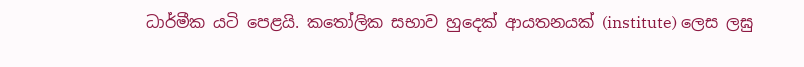ධාර්මීක යටි පෙළයි. කතෝලික සභාව හුදෙක් ආයතනයක් (institute) ලෙස ලඝු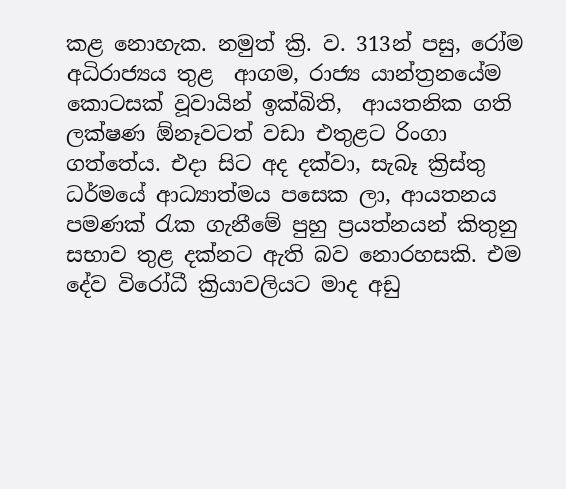කළ නොහැක. නමුත් ක්‍රි. ව. 313න් පසු, රෝම අධිරාජ්‍යය තුළ  ආගම, රාජ්‍ය යාන්ත්‍රනයේම කොටසක් වූවායින් ඉක්බිති,  ආයතනික ගති ලක්ෂණ ඕනෑවටත් වඩා එතුළට රිංගා ගත්තේය. එදා සිට අද දක්වා, සැබෑ ක්‍රිස්තු ධර්මයේ ආධ්‍යාත්මය පසෙක ලා, ආයතනය පමණක් රැක ගැනීමේ පුහු ප්‍රයත්නයන් කිතුනු සභාව තුළ දක්නට ඇති බව නොරහසකි. එම  දේව විරෝධී ක්‍රියාවලියට මාද අඩු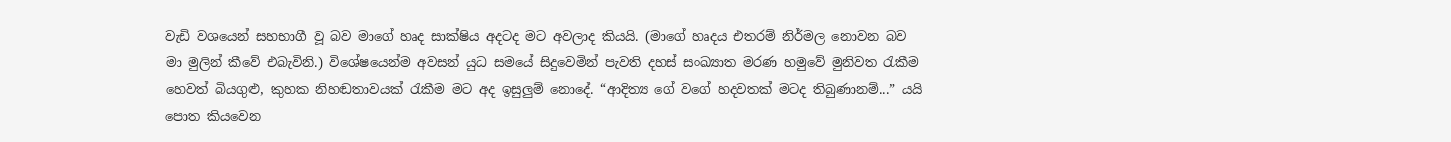වැඩි වශයෙන් සහභාගී වූ බව මාගේ හෘද සාක්ෂිය අදටද මට අවලාද කියයි. (මාගේ හෘදය එතරම් නිර්මල නොවන බව මා මුලින් කීවේ එබැවිනි.) විශේෂයෙන්ම අවසන් යුධ සමයේ සිදුවෙමින් පැවති දහස් සංඛ්‍යාත මරණ හමුවේ මුනිවත රැකීම හෙවත් බියගුළු, කුහක නිහඬතාවයක් රැකීම මට අද ඉසුලුම් නොදේ. “ආදිත්‍ය ගේ වගේ හදවතක් මටද තිබුණානම්...” යයි පොත කියවෙන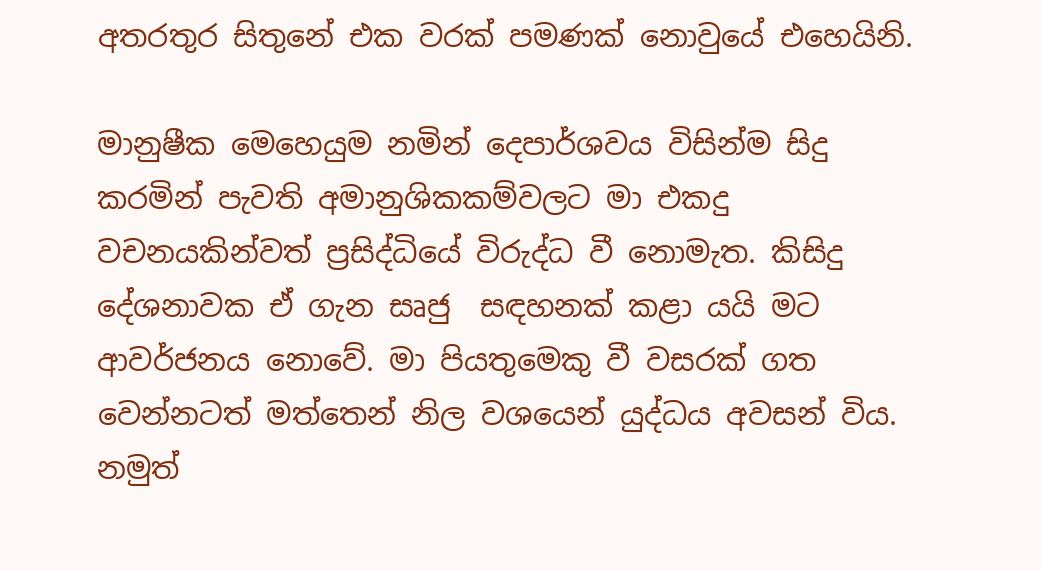අතරතුර සිතුනේ එක වරක් පමණක් නොවුයේ එහෙයිනි.

මානුෂීක මෙහෙයුම නමින් දෙපාර්ශවය විසින්ම සිදු කරමින් පැවති අමානුශිකකම්වලට මා එකදු වචනයකින්වත් ප්‍රසිද්ධියේ විරුද්ධ වී නොමැත. කිසිදු දේශනාවක ඒ ගැන සෘජු  සඳහනක් කළා යයි මට ආවර්ජනය නොවේ. මා පියතුමෙකු වී වසරක් ගත වෙන්නටත් මත්තෙන් නිල වශයෙන් යුද්ධය අවසන් විය. නමුත්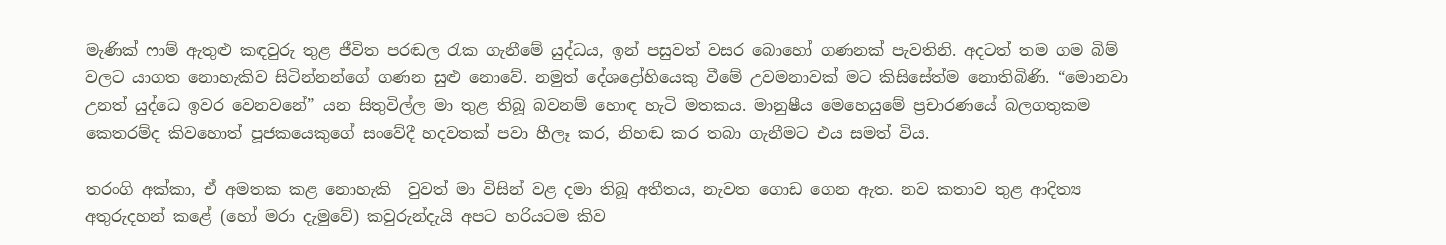මැණික් ෆාම් ඇතුළු කඳවුරු තුළ ජීවිත පරඬල රැක ගැනීමේ යුද්ධය, ඉන් පසුවත් වසර බොහෝ ගණනක් පැවතිනි. අදටත් තම ගම බිම් වලට යාගත නොහැකිව සිටින්නන්ගේ ගණන සුළු නොවේ. නමුත් දේශද්‍රෝහියෙකු වීමේ උවමනාවක් මට කිසිසේත්ම නොතිබිණි. “මොනවා උනත් යුද්ධෙ ඉවර වෙනවනේ” යන සිතුවිල්ල මා තුළ තිබූ බවනම් හොඳ හැටි මතකය. මානුෂීය මෙහෙයුමේ ප්‍රචාරණයේ බලගතුකම කෙතරම්ද කිවහොත් පූජකයෙකුගේ සංවේදී හදවතක් පවා හීලෑ කර, නිහඬ කර තබා ගැනීමට එය සමත් විය.

තරංගි අක්කා, ඒ අමතක කළ නොහැකි  වුවත් මා විසින් වළ දමා තිබූ අතීතය, නැවත ගොඩ ගෙන ඇත. නව කතාව තුළ ආදිත්‍ය අතුරුදහන් කළේ (හෝ මරා දැමුවේ) කවුරුන්දැයි අපට හරියටම කිව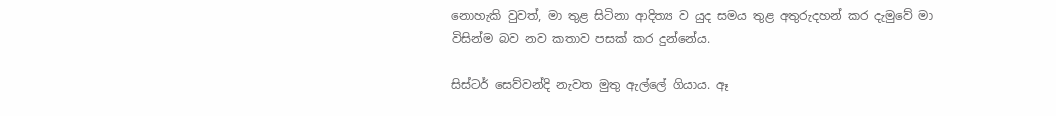නොහැකි වුවත්, මා තුළ සිටිනා ආදිත්‍ය ව යුද සමය තුළ අතුරුදහන් කර දැමුවේ මා විසින්ම බව නව කතාව පසක් කර දුන්නේය.

සිස්ටර් සෙව්වන්දි නැවත මුතු ඇල්ලේ ගියාය. ඈ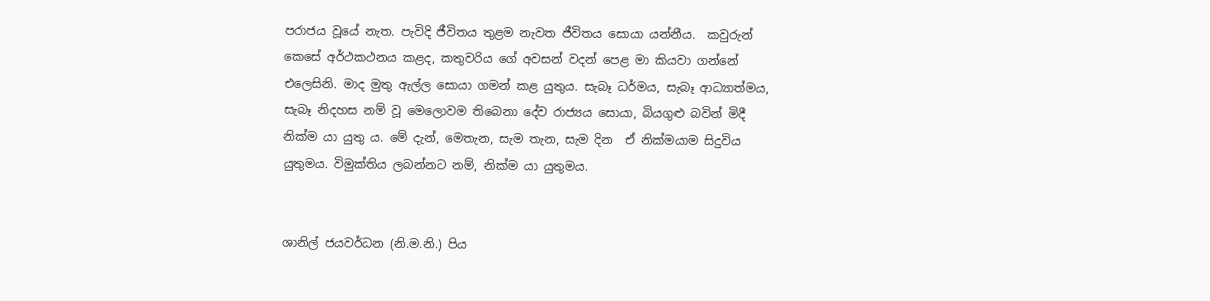පරාජය වූයේ නැත. පැවිදි ජීවිතය තුළම නැවත ජීවිතය සොයා යන්නීය.  කවුරුන් කෙසේ අර්ථකථනය කළද, කතුවරිය ගේ අවසන් වදන් පෙළ මා කියවා ගන්නේ එලෙසිනි. මාද මුතු ඇල්ල සොයා ගමන් කළ යුතුය. සැබෑ ධර්මය, සැබෑ ආධ්‍යාත්මය, සැබෑ නිදහස නම් වූ මෙලොවම තිබෙනා දේව රාජ්‍යය සොයා, බියගුළු බවින් මිදී නික්ම යා යුතු ය. මේ දැන්, මෙතැන, සැම තැන, සැම දින  ඒ නික්මයාම සිදුවිය යුතුමය. විමුක්තිය ලබන්නට නම්, නික්ම යා යුතුමය.


ශානිල් ජයවර්ධන (නි.ම.නි.) පිය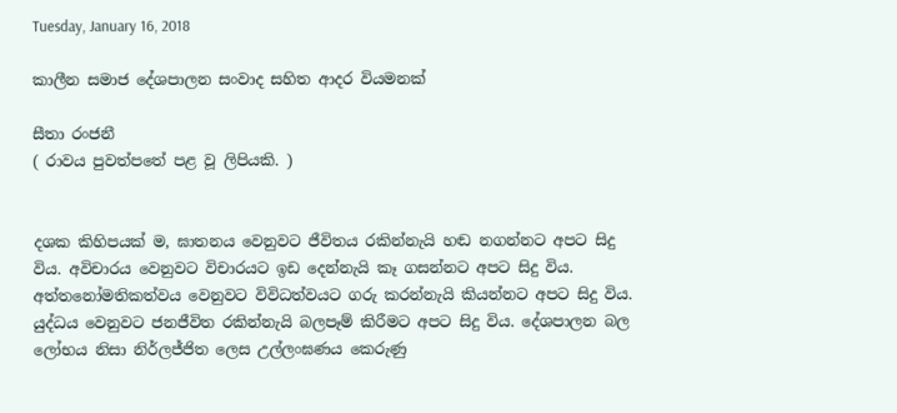Tuesday, January 16, 2018

කාලීන සමාජ දේශපාලන සංවාද සහිත ආදර වියමනක්

සීතා රංජනී
( රාවය පුවත්පතේ පළ වූ ලිපියකි. )


දශක කිහිපයක් ම, ඝාතනය වෙනුවට ජීවිතය රකින්නැයි හඬ නගන්නට අපට සිදු විය. අවිචාරය වෙනුවට විචාරයට ඉඩ දෙන්නැයි කෑ ගසන්නට අපට සිදු විය. අත්තනෝමතිකත්වය වෙනුවට විවිධත්වයට ගරු කරන්නැයි කියන්නට අපට සිදු විය. යුද්ධය වෙනුවට ජනජීවිත රකින්නැයි බලපෑම් කිරීමට අපට සිදු විය. දේශපාලන බල ලෝභය නිසා නිර්ලජ්ජිත ලෙස උල්ලංඝණය කෙරුණු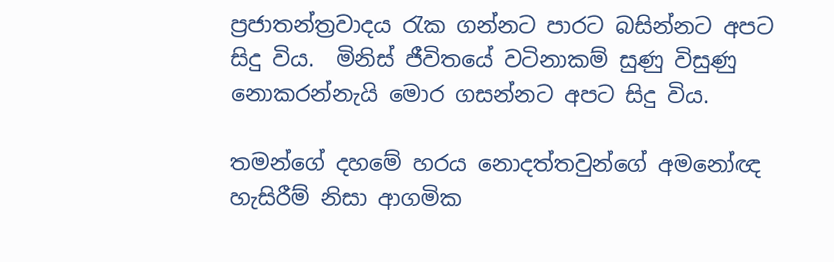ප්‍රජාතන්ත්‍රවාදය රැක ගන්නට පාරට බසින්නට අපට සිදු විය.  මිනිස් ජීවිතයේ වටිනාකම් සුණු විසුණු නොකරන්නැයි මොර ගසන්නට අපට සිදු විය.

තමන්ගේ දහමේ හරය නොදත්තවුන්ගේ අමනෝඥ හැසිරීම් නිසා ආගමික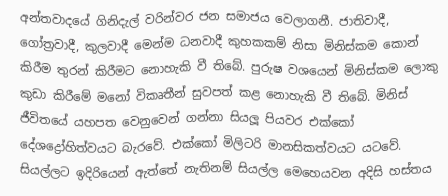අන්තවාදයේ ගිනිදැල් වරින්වර ජන සමාජය වෙලාගනී. ජාතිවාදී, ගෝත්‍රවාදී, කුලවාදී මෙන්ම ධනවාදී කුහකකම් නිසා මිනිස්කම කොන් කිරීම තුරන් කිරීමට නොහැකි වී තිබේ. පුරුෂ වශයෙන් මිනිස්කම ලොකු කුඩා කිරීමේ මනෝ විකෘතීන් සුවපත් කළ නොහැකි වී තිබේ. මිනිස් ජීවිතයේ යහපත වෙනුවෙන් ගන්නා සියලූ පියවර එක්කෝ දේශද්‍රෝහිත්වයට බැරවේ. එක්කෝ මිලිටරි මානසිකත්වයට යටවේ. සියල්ලට ඉදිරියෙන් ඇත්තේ නැතිනම් සියල්ල මෙහෙයවන අදිසි හස්තය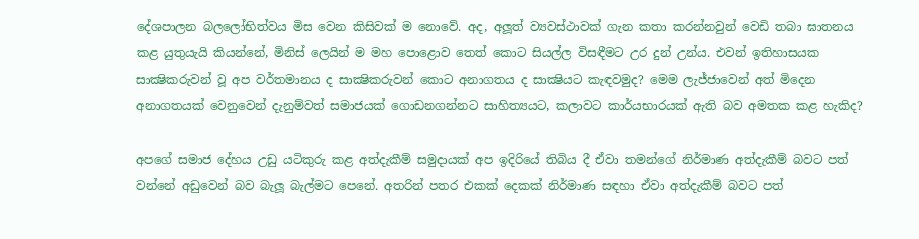දේශපාලන බලලෝභිත්වය මිස වෙන කිසිවක් ම නොවේ. අද, අලූත් ව්‍යවස්ථාවක් ගැන කතා කරන්නවුන් වෙඩි තබා ඝාතනය කළ යුතුයැයි කියන්නේ, මිනිස් ලෙයින් ම මහ පොළොව තෙත් කොට සියල්ල විසඳීමට උර දුන් උන්ය. එවන් ඉතිහාසයක සාක්‍ෂිකරුවන් වූ අප වර්තමානය ද සාක්‍ෂිකරුවන් කොට අනාගතය ද සාක්‍ෂියට කැඳවමුද? මෙම ලැජ්ජාවෙන් අත් මිදෙන අනාගතයක් වෙනුවෙන් දැනුම්වත් සමාජයක් ගොඩනගන්නට සාහිත්‍යයට, කලාවට කාර්යභාරයක් ඇති බව අමතක කළ හැකිද?

අපගේ සමාජ දේහය උඩු යටිකුරු කළ අත්දැකීම් සමුදායක් අප ඉදිරියේ තිබිය දී ඒවා තමන්ගේ නිර්මාණ අත්දැකීම් බවට පත් වන්නේ අඩුවෙන් බව බැලූ බැල්මට පෙනේ. අතරින් පතර එකක් දෙකක් නිර්මාණ සඳහා ඒවා අත්දැකීම් බවට පත්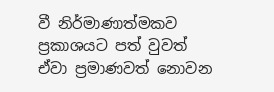වී නිර්මාණාත්මකව ප්‍රකාශයට පත් වුවත් ඒවා ප්‍රමාණවත් නොවන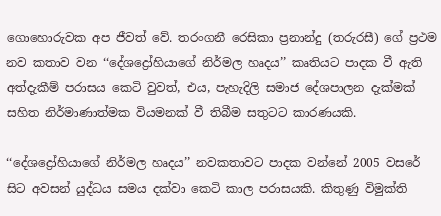ගොහොරුවක අප ජීවත් වේ. තරංගනී රෙසිකා ප්‍රනාන්දු (තරුරසී) ගේ ප්‍රථම නව කතාව වන ‘‘දේශද්‍රෝහියාගේ නිර්මල හෘදය’’ කෘතියට පාදක වී ඇති අත්දැකීම් පරාසය කෙටි වුවත්, එය, පැහැදිලි සමාජ දේශපාලන දැක්මක් සහිත නිර්මාණාත්මක වියමනක් වී තිබීම සතුටට කාරණයකි.

‘‘දේශද්‍රෝහියාගේ නිර්මල හෘදය’’ නවකතාවට පාදක වන්නේ 2005 වසරේ සිට අවසන් යුද්ධය සමය දක්වා කෙටි කාල පරාසයකි. කිතුණු විමුක්ති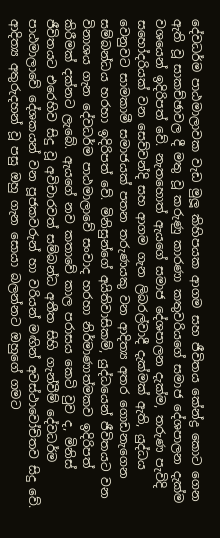දේවධර්ම පාඨමාලාවක වැඩ මුලූ කිහිපයක ආගම සහ ජීවිතය කේන්ද්‍ර කොට ගෙන ඇති වූ සාකච්ඡාවල දී මතු වූ කරුණු කාරණා කතුවරියගේ සමාජ දේශපාලන දැක්ම වශයෙන් ඉදිරිපත් වේ. නැතහොත් ඇයගේ සමාජ දේශපාලන දැක්ම, තරුණ පැවිදි සහෝදරියක් වන සෙව්වන්දි සහ ආගම ගැන ලිබරල්වාදී දැක්මක් ඇති, යුද්ධය වෙනුවට සාමකාමී සමාජයක් පතන තරුණයකු වන ආදිත්‍ය අතර ගොඩනැගෙන සම්බන්ධය හරහා ඉදිරිපත් වේ. මිනිසුන්ගේ අයිතිවාසිකම්, යුද්ධයෙන් ජීවිතයට වන විනාශය ගැන දේවධර්ම පාඨමාලාවේ සංවාද හරහා නිර්මාණාත්මකව ඉදිරිපත් කිරීමක් දක්නට ලැබේ. ඇයගේ නව කතාවේ කාල පරාසය කෙටි වුව ද, මිනිස් ජීවිතයට එරෙහිව සිදු වූ අවිචාරවත් සම්බන්ධ අතීත සිහි ගැන්වීම් දේවධර්ම පාඨමාලාවේ දේශකයන් වන පූජකවරුන් හා වරියන් මඟින් අවස්ථාවෝචිතව සිදු වේ. ආදිත්‍ය අතුරුදහන් වූ පසු ඔහු ගැන සොයා බලන්නට ඔහුගේ ගමට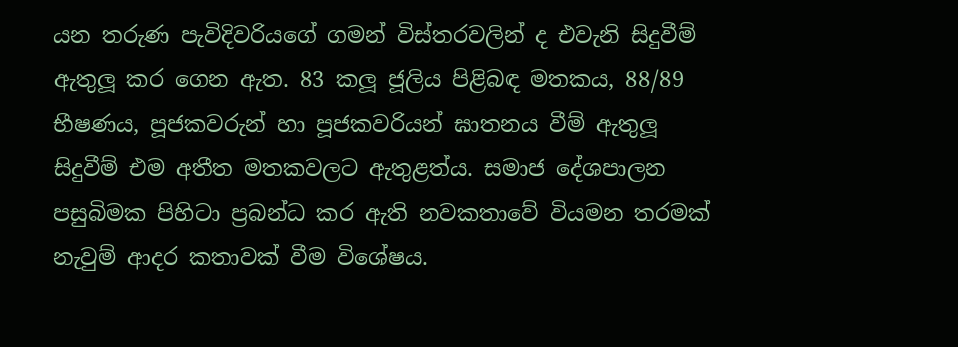යන තරුණ පැවිදිවරියගේ ගමන් විස්තරවලින් ද එවැනි සිදුවීම් ඇතුලූ කර ගෙන ඇත. 83 කලූ ජූලිය පිළිබඳ මතකය, 88/89 භීෂණය, පූජකවරුන් හා පූජකවරියන් ඝාතනය වීම් ඇතුලූ සිදුවීම් එම අතීත මතකවලට ඇතුළත්ය. සමාජ දේශපාලන පසුබිමක පිහිටා ප්‍රබන්ධ කර ඇති නවකතාවේ වියමන තරමක් නැවුම් ආදර කතාවක් වීම විශේෂය.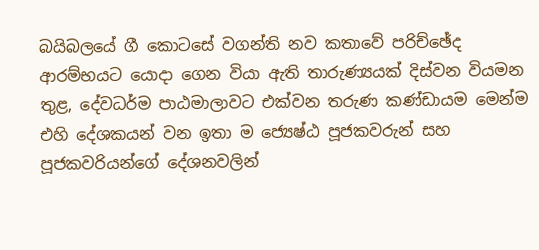බයිබලයේ ගී කොටසේ වගන්ති නව කතාවේ පරිච්ඡේද ආරම්භයට යොදා ගෙන වියා ඇති තාරුණ්‍යයක් දිස්වන වියමන තුළ, දේවධර්ම පාඨමාලාවට එක්වන තරුණ කණ්ඩායම මෙන්ම එහි දේශකයන් වන ඉතා ම ජ්‍යෙෂ්ඨ පූජකවරුන් සහ පූජකවරියන්ගේ දේශනවලින්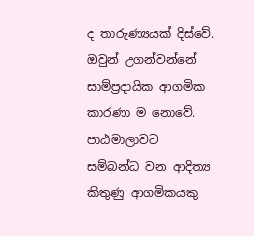ද තාරුණ්‍යයක් දිස්වේ. ඔවුන් උගන්වන්නේ සාම්ප්‍රදායික ආගමික කාරණා ම නොවේ. පාඨමාලාවට සම්බන්ධ වන ආදිත්‍ය කිතුණු ආගමිකයකු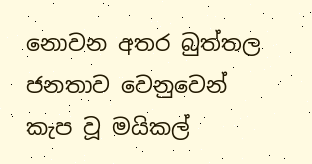නොවන අතර බුත්තල ජනතාව වෙනුවෙන් කැප වූ මයිකල්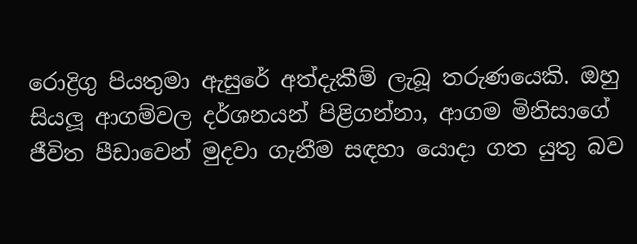රොද්‍රිගු පියතුමා ඇසුරේ අත්දැකීම් ලැබූ තරුණයෙකි. ඔහු සියලූ ආගම්වල දර්ශනයන් පිළිගන්නා, ආගම මිනිසාගේ ජීවිත පීඩාවෙන් මුදවා ගැනීම සඳහා යොදා ගත යුතු බව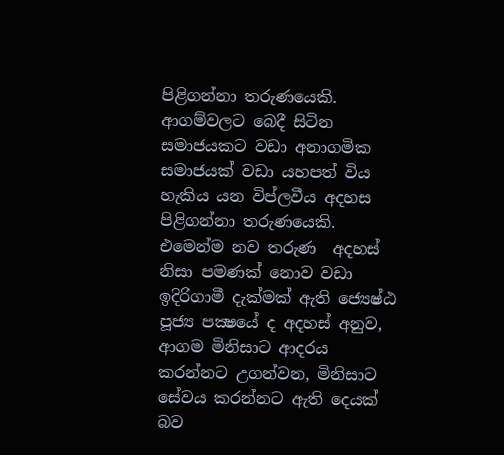පිළිගන්නා තරුණයෙකි. ආගම්වලට බෙදී සිටින සමාජයකට වඩා අනාගමික සමාජයක් වඩා යහපත් විය හැකිය යන විප්ලවීය අදහස පිළිගන්නා තරුණයෙකි. එමෙන්ම නව තරුණ  අදහස් නිසා පමණක් නොව වඩා ඉදිරිගාමී දැක්මක් ඇති ජ්‍යෙෂ්ඨ පූජ්‍ය පක්‍ෂයේ ද අදහස් අනුව, ආගම මිනිසාට ආදරය කරන්නට උගන්වන, මිනිසාට සේවය කරන්නට ඇති දෙයක් බව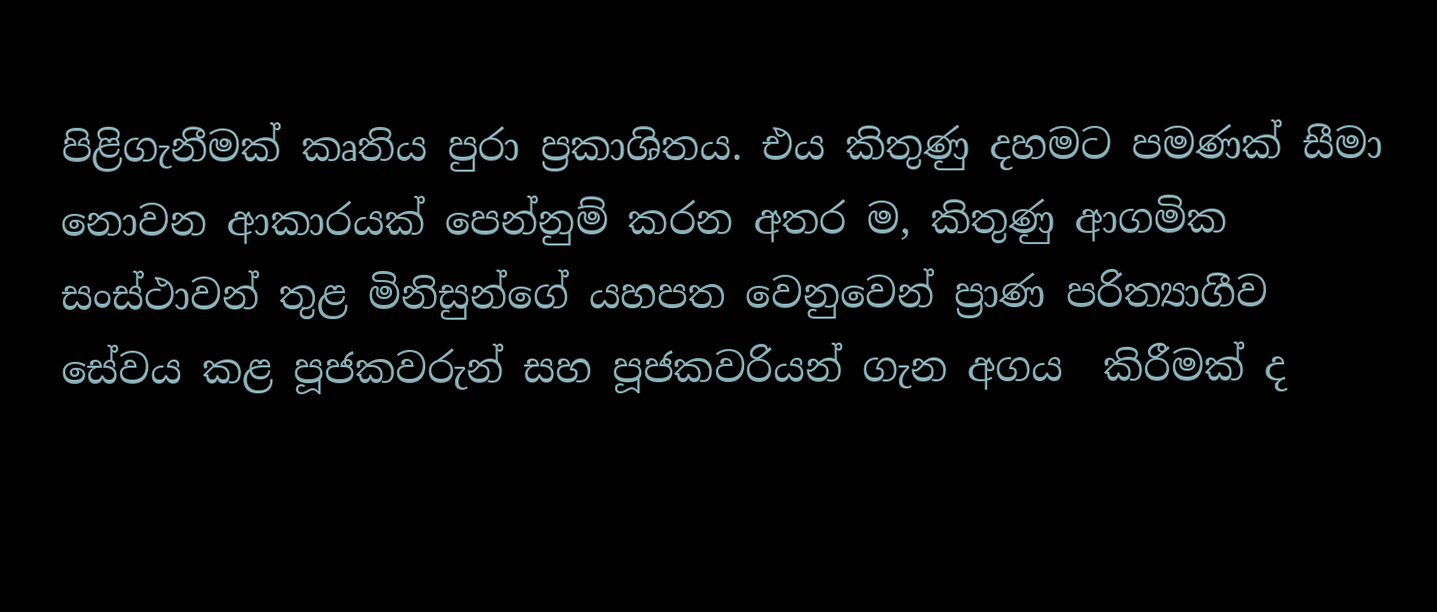පිළිගැනීමක් කෘතිය පුරා ප්‍රකාශිතය. එය කිතුණු දහමට පමණක් සීමා නොවන ආකාරයක් පෙන්නුම් කරන අතර ම, කිතුණු ආගමික සංස්ථාවන් තුළ මිනිසුන්ගේ යහපත වෙනුවෙන් ප්‍රාණ පරිත්‍යාගීව සේවය කළ පූජකවරුන් සහ පූජකවරියන් ගැන අගය  කිරීමක් ද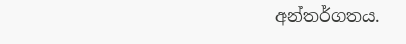අන්තර්ගතය.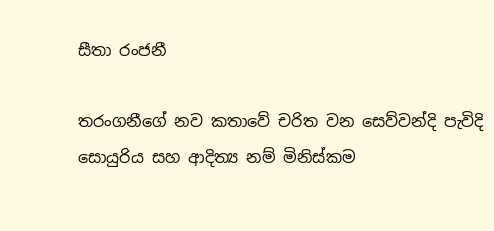සීතා රංජනී

තරංගනීගේ නව කතාවේ චරිත වන සෙව්වන්දි පැවිදි සොයුරිය සහ ආදිත්‍ය නම් මිනිස්කම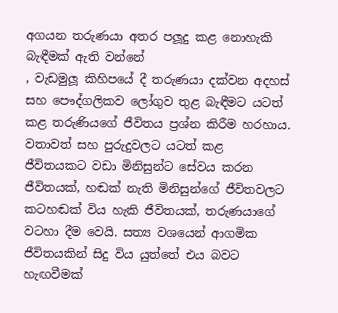අගයන තරුණයා අතර පලූදු කළ නොහැකි බැඳීමක් ඇති වන්නේ
, වැඩමුලූ කිහිපයේ දී තරුණයා දක්වන අදහස් සහ පෞද්ගලිකව ලෝගුව තුළ බැඳීමට යටත් කළ තරුණියගේ ජීවිතය ප්‍රශ්න කිරීම හරහාය. වතාවත් සහ පුරුදුවලට යටත් කළ ජීවිතයකට වඩා මිනිසුන්ට සේවය කරන ජීවිතයක්, හඬක් නැති මිනිසුන්ගේ ජීවිතවලට කටහඬක් විය හැකි ජීවිතයක්, තරුණයාගේ වටහා දීම වෙයි. සත්‍ය වශයෙන් ආගමික ජීවිතයකින් සිදු විය යුත්තේ එය බවට හැඟවීමක්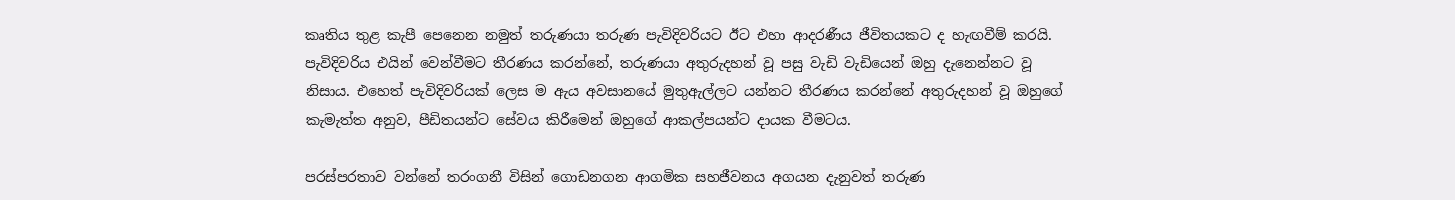කෘතිය තුළ කැපී පෙනෙන නමුත් තරුණයා තරුණ පැවිදිවරියට ඊට එහා ආදරණීය ජීවිතයකට ද හැඟවීම් කරයි. පැවිදිවරිය එයින් වෙන්වීමට තීරණය කරන්නේ, තරුණයා අතුරුදහන් වූ පසු වැඩි වැඩියෙන් ඔහු දැනෙන්නට වූ නිසාය. එහෙත් පැවිදිවරියක් ලෙස ම ඇය අවසානයේ මුතුඇල්ලට යන්නට තීරණය කරන්නේ අතුරුදහන් වූ ඔහුගේ කැමැත්ත අනුව, පීඩිතයන්ට සේවය කිරීමෙන් ඔහුගේ ආකල්පයන්ට දායක වීමටය.

පරස්පරතාව වන්නේ තරංගනී විසින් ගොඩනගන ආගමික සහජීවනය අගයන දැනුවත් තරුණ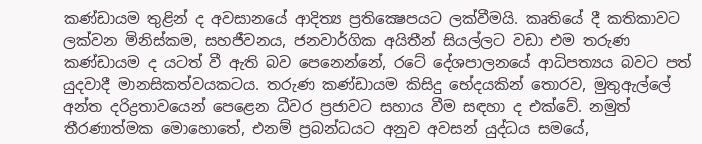කණ්ඩායම තුළින් ද අවසානයේ ආදිත්‍ය ප්‍රතික්‍ෂෙපයට ලක්වීමයි. කෘතියේ දී කතිකාවට ලක්වන මිනිස්කම, සහජීවනය, ජනවාර්ගික අයිතීන් සියල්ලට වඩා එම තරුණ කණ්ඩායම ද යටත් වී ඇති බව පෙනෙන්නේ, රටේ දේශපාලනයේ ආධිපත්‍යය බවට පත් යුදවාදී මානසිකත්වයකටය. තරුණ කණ්ඩායම කිසිදු භේදයකින් තොරව, මුතුඇල්ලේ අන්ත දරිද්‍රතාවයෙන් පෙළෙන ධීවර ප්‍රජාවට සහාය වීම සඳහා ද එක්වේ. නමුත් තීරණාත්මක මොහොතේ, එනම් ප්‍රබන්ධයට අනුව අවසන් යුද්ධය සමයේ,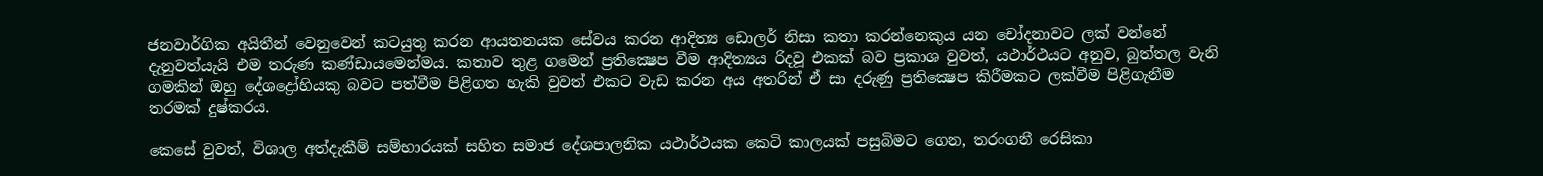ජනවාර්ගික අයිතීන් වෙනුවෙන් කටයුතු කරන ආයතනයක සේවය කරන ආදිත්‍ය ඩොලර් නිසා කතා කරන්නෙකුය යන චෝදනාවට ලක් වන්නේ දැනුවත්යැයි එම තරුණ කණ්ඩායමෙන්මය. කතාව තුළ ගමෙන් ප්‍රතික්‍ෂෙප වීම ආදිත්‍යය රිදවූ එකක් බව ප්‍රකාශ වුවත්, යථාර්ථයට අනුව, බුත්තල වැනි ගමකින් ඔහු දේශද්‍රෝහියකු බවට පත්වීම පිළිගත හැකි වුවත් එකට වැඩ කරන අය අතරින් ඒ සා දරුණු ප්‍රතික්‍ෂෙප කිරීමකට ලක්වීම පිළිගැනීම තරමක් දුෂ්කරය.

කෙසේ වුවත්, විශාල අත්දැකීම් සම්භාරයක් සහිත සමාජ දේශපාලනික යථාර්ථයක කෙටි කාලයක් පසුබිමට ගෙන, තරංගනී රෙසිකා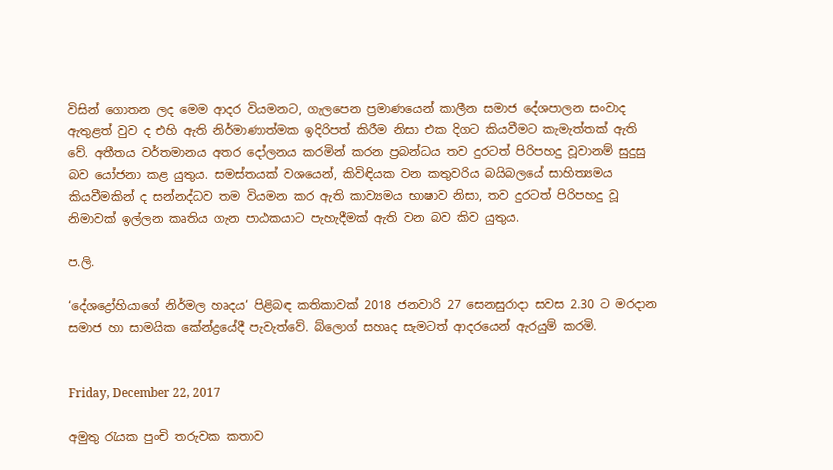විසින් ගොතන ලද මෙම ආදර වියමනට, ගැලපෙන ප්‍රමාණයෙන් කාලීන සමාජ දේශපාලන සංවාද ඇතුළත් වුව ද එහි ඇති නිර්මාණාත්මක ඉදිරිපත් කිරීම නිසා එක දිගට කියවීමට කැමැත්තක් ඇති වේ. අතීතය වර්තමානය අතර දෝලනය කරමින් කරන ප්‍රබන්ධය තව දුරටත් පිරිපහදු වූවානම් සුදුසු බව යෝජනා කළ යුතුය. සමස්තයක් වශයෙන්, කිවිඳියක වන කතුවරිය බයිබලයේ සාහිත්‍යමය කියවීමකින් ද සන්නද්ධව තම වියමන කර ඇති කාව්‍යමය භාෂාව නිසා, තව දුරටත් පිරිපහදු වූ නිමාවක් ඉල්ලන කෘතිය ගැන පාඨකයාට පැහැදීමක් ඇති වන බව කිව යුතුය.

ප.ලි.

‘දේශද්‍රෝහියාගේ නිර්මල හෘදය‘ පිළිබඳ කතිකාවක් 2018 ජනවාරි 27 සෙනසුරාදා සවස 2.30 ට මරදාන සමාජ හා සාමයික කේන්ද්‍රයේදී පැවැත්වේ. බ්ලොග් සහෘද සැමටත් ආදරයෙන් ඇරයුම් කරමි.


Friday, December 22, 2017

අමුතු රැයක පුංචි තරුවක කතාව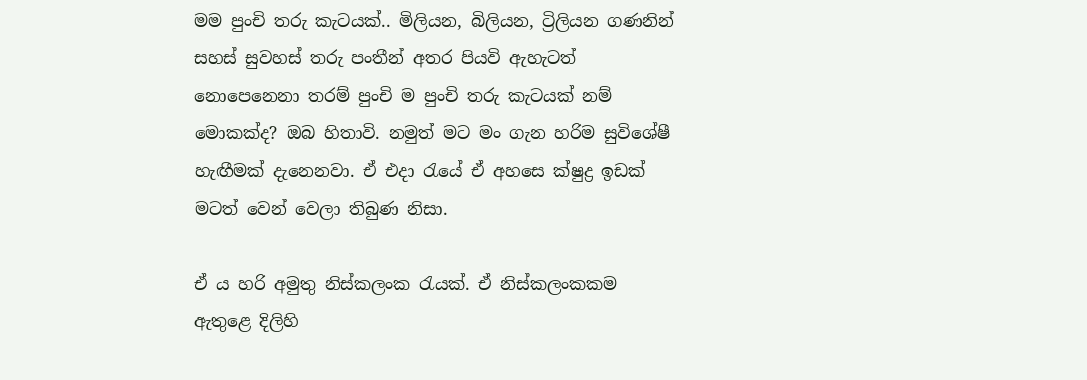මම පුංචි තරු කැටයක්.. මිලියන, බිලියන, ට්‍රිලියන ගණනින් සහස් සුවහස් තරු පංතීන් අතර පියවි ඇහැටත් නොපෙනෙනා තරම් පුංචි ම පුංචි තරු කැටයක් නම් මොකක්ද? ඔබ හිතාවි. නමුත් මට මං ගැන හරිම සුවිශේෂී හැඟීමක් දැනෙනවා. ඒ එදා රැයේ ඒ අහසෙ ක්ෂුද්‍ර ඉඩක් මටත් වෙන් වෙලා තිබුණ නිසා.

ඒ ය හරි අමුතු නිස්කලංක රැයක්. ඒ නිස්කලංකකම ඇතුළෙ දිලිහි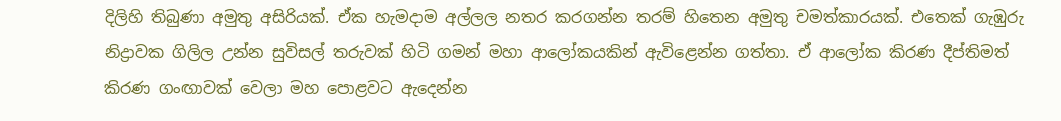දිලිහි තිබුණා අමුතු අසිරියක්. ඒක හැමදාම අල්ලල නතර කරගන්න තරම් හිතෙන අමුතු චමත්කාරයක්. එතෙක් ගැඹුරු නිද්‍රාවක ගිලිල උන්න සුවිසල් තරුවක් හිටි ගමන් මහා ආලෝකයකින් ඇවිළෙන්න ගත්තා. ඒ ආලෝක කිරණ දීප්තිමත් කිරණ ගංඟාවක් වෙලා මහ පොළවට ඇදෙන්න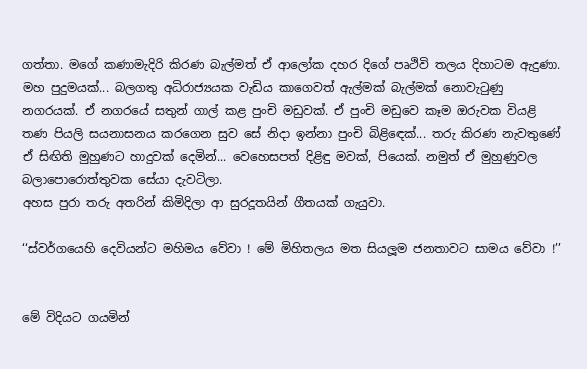ගත්තා. මගේ කණාමැදිරි කිරණ බැල්මත් ඒ ආලෝක දහර දිගේ පෘථිවි තලය දිහාටම ඇදුණා. මහ පුදුමයක්... බලගතු අධිරාජ්‍යයක වැඩිය කාගෙවත් ඇල්මක් බැල්මක් නොවැටුණු නගරයක්. ඒ නගරයේ සතුන් ගාල් කළ පුංචි මඩුවක්. ඒ පුංචි මඩුවෙ කෑම ඔරුවක වියළි තණ පියලි සයනාසනය කරගෙන සුව සේ නිදා ඉන්නා පුංචි බිළිඳෙක්... තරු කිරණ නැවතුණේ ඒ සිඟිති මුහුණට හාදුවක් දෙමින්... වෙහෙසපත් දිළිඳු මවක්, පියෙක්. නමුත් ඒ මුහුණුවල බලාපොරොත්තුවක සේයා දැවටිලා.
අහස පුරා තරු අතරින් කිමිදිලා ආ සුරදූතයින් ගීතයක් ගැයුවා.

‘‘ස්වර්ගයෙහි දෙවියන්ට මහිමය වේවා ! මේ මිහිතලය මත සියලූම ජනතාවට සාමය වේවා !’’


මේ විදියට ගයමින්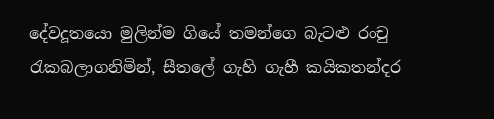දේවදූතයො මුලින්ම ගියේ තමන්ගෙ බැටළු රංචු රැකබලාගනිමින්, සීතලේ ගැහි ගැහී කයිකතන්දර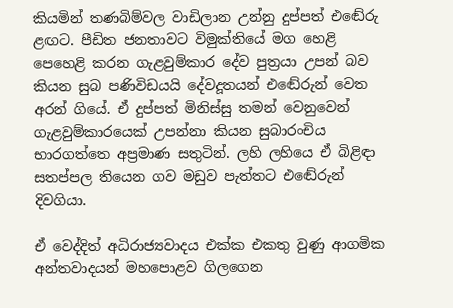කියමින් තණබිම්වල වාඩිලාන උන්නු දුප්පත් එඬේරු ළඟට. පීඩිත ජනතාවට විමුක්තියේ මග හෙළි පෙහෙළි කරන ගැළවුම්කාර දේව පුත්‍රයා උපන් බව කියන සුබ පණිවිඩයයි දේවදූතයන් එඬේරුන් වෙත අරන් ගියේ. ඒ දුප්පත් මිනිස්සු තමන් වෙනුවෙන් ගැළවුම්කාරයෙක් උපන්නා කියන සුබාරංචිය භාරගත්තෙ අප්‍රමාණ සතුටින්. ලහි ලහියෙ ඒ බිළිඳා සතප්පල තියෙන ගව මඩුව පැත්තට එඬේරුන් දිවගියා.

ඒ වෙද්දිත් අධිරාජ්‍යවාදය එක්ක එකතු වුණු ආගමික අන්තවාදයන් මහපොළව ගිලගෙන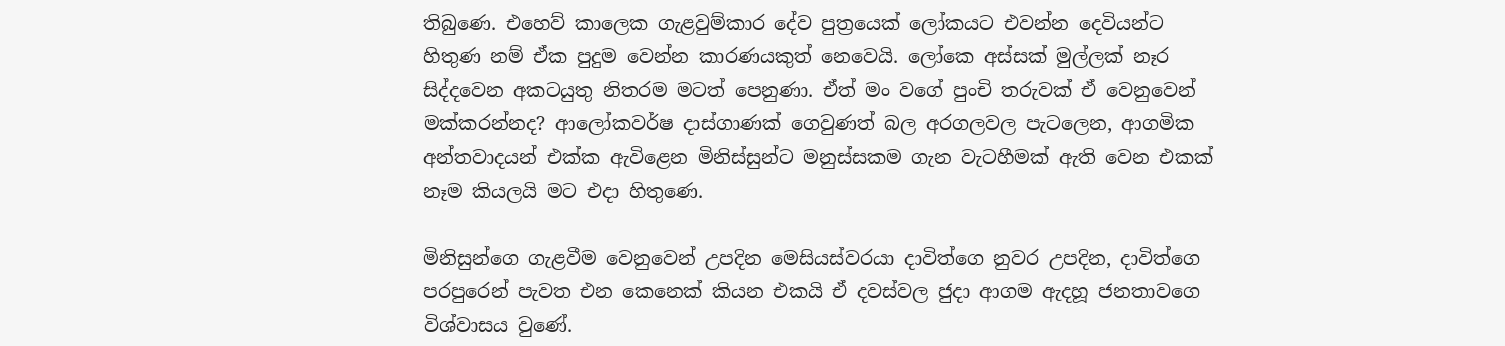තිබුණෙ. එහෙව් කාලෙක ගැළවුම්කාර දේව පුත්‍රයෙක් ලෝකයට එවන්න දෙවියන්ට හිතුණ නම් ඒක පුදුම වෙන්න කාරණයකුත් නෙවෙයි. ලෝකෙ අස්සක් මුල්ලක් නෑර සිද්දවෙන අකටයුතු නිතරම මටත් පෙනුණා. ඒත් මං වගේ පුංචි තරුවක් ඒ වෙනුවෙන් මක්කරන්නද? ආලෝකවර්ෂ දාස්ගාණක් ගෙවුණත් බල අරගලවල පැටලෙන, ආගමික අන්තවාදයන් එක්ක ඇවිළෙන මිනිස්සුන්ට මනුස්සකම ගැන වැටහීමක් ඇති වෙන එකක් නෑම කියලයි මට එදා හිතුණෙ.

මිනිසුන්ගෙ ගැළවීම වෙනුවෙන් උපදින මෙසියස්වරයා දාවිත්ගෙ නුවර උපදින, දාවිත්ගෙ පරපුරෙන් පැවත එන කෙනෙක් කියන එකයි ඒ දවස්වල ජුදා ආගම ඇදහූ ජනතාවගෙ විශ්වාසය වුණේ.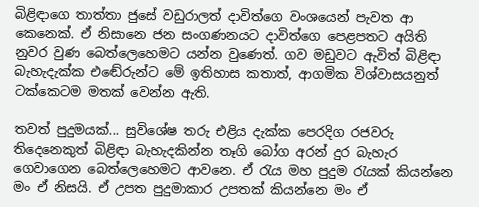බිළිඳාගෙ තාත්තා ජුසේ වඩුරාලත් දාවිත්ගෙ වංශයෙන් පැවත ආ කෙනෙක්. ඒ නිසානෙ ජන සංගණනයට දාවිත්ගෙ පෙළපතට අයිති නුවර වුණ බෙත්ලෙහෙමට යන්න වුණෙත්. ගව මඩුවට ඇවිත් බිළිඳා බැහැදැක්ක එඬේරුන්ට මේ ඉතිහාස කතාත්, ආගමික විශ්වාසයනුත් ටක්කෙටම මතක් වෙන්න ඇති.

තවත් පුදුමයක්... සුවිශේෂ තරු එළිය දැක්ක පෙරදිග රජවරු තිදෙනෙකුත් බිළිඳා බැහැදකින්න තෑගි බෝග අරන් දුර බැහැර ගෙවාගෙන බෙත්ලෙහෙමට ආවනෙ. ඒ රැය මහ පුදුම රැයක් කියන්නෙ මං ඒ නිසයි. ඒ උපත පුදුමාකාර උපතක් කියන්නෙ මං ඒ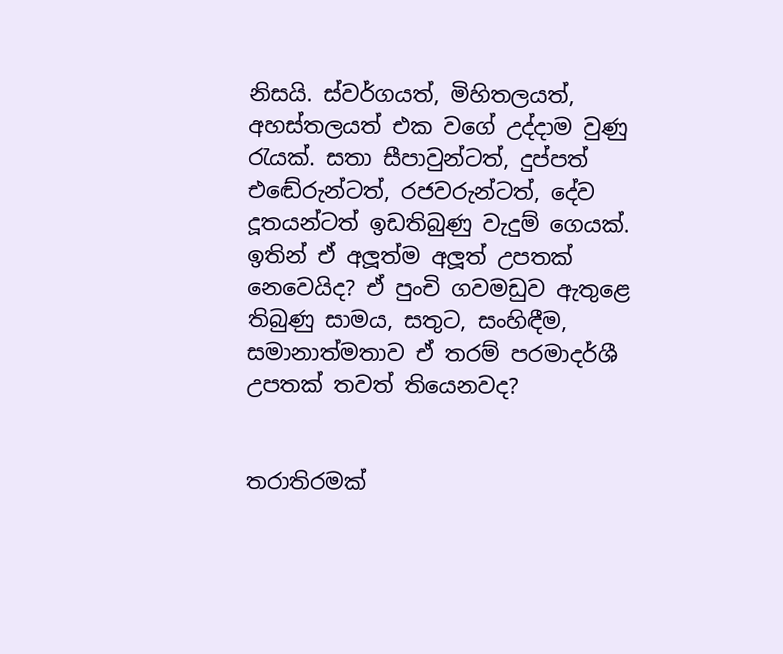නිසයි. ස්වර්ගයත්, මිහිතලයත්, අහස්තලයත් එක වගේ උද්දාම වුණු රැයක්. සතා සීපාවුන්ටත්, දුප්පත් එඬේරුන්ටත්, රජවරුන්ටත්, දේව දූතයන්ටත් ඉඩතිබුණු වැදුම් ගෙයක්. ඉතින් ඒ අලූත්ම අලූත් උපතක් නෙවෙයිද? ඒ පුංචි ගවමඩුව ඇතුළෙ තිබුණු සාමය, සතුට, සංහිඳීම, සමානාත්මතාව ඒ තරම් පරමාදර්ශී උපතක් තවත් තියෙනවද?


තරාතිරමක්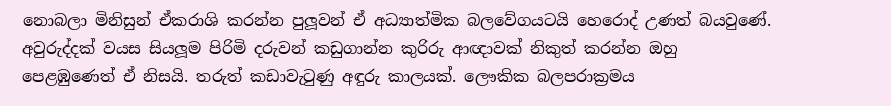නොබලා මිනිසුන් ඒකරාශි කරන්න පුලූවන් ඒ අධ්‍යාත්මික බලවේගයටයි හෙරොද් උණත් බයවුණේ. අවුරුද්දක් වයස සියලූම පිරිමි දරුවන් කඩුගාන්න කුරිරු ආඥාවක් නිකුත් කරන්න ඔහු පෙළඹුණෙත් ඒ නිසයි. තරුත් කඩාවැටුණු අඳුරු කාලයක්. ලෞකික බලපරාක්‍රමය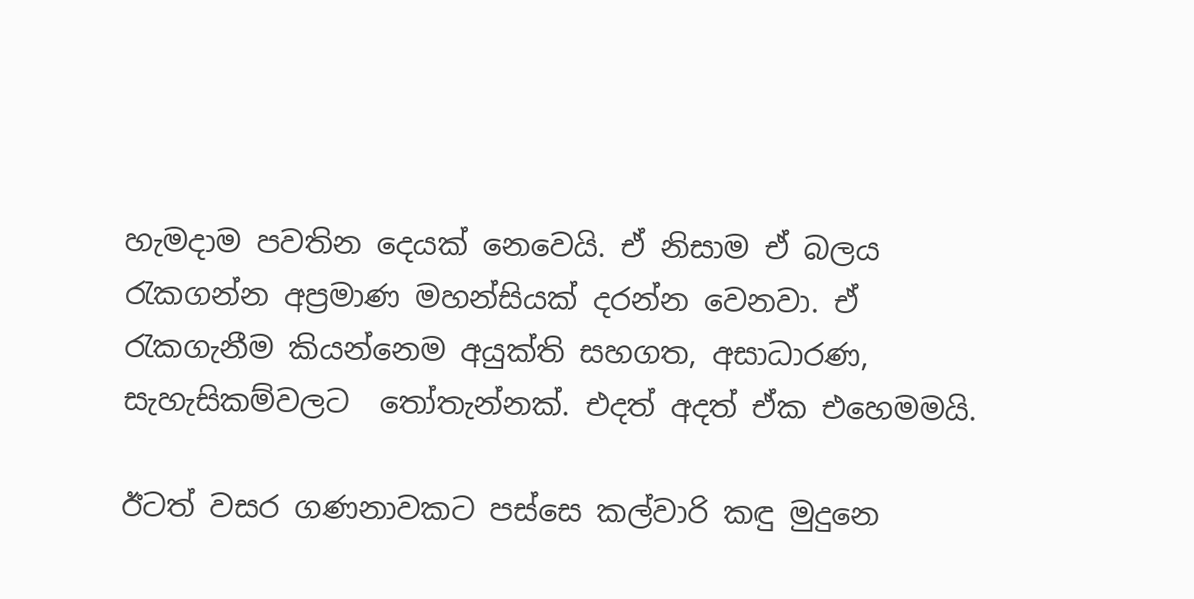හැමදාම පවතින දෙයක් නෙවෙයි. ඒ නිසාම ඒ බලය රැකගන්න අප්‍රමාණ මහන්සියක් දරන්න වෙනවා. ඒ රැකගැනීම කියන්නෙම අයුක්ති සහගත, අසාධාරණ, සැහැසිකම්වලට  තෝතැන්නක්. එදත් අදත් ඒක එහෙමමයි.

ඊටත් වසර ගණනාවකට පස්සෙ කල්වාරි කඳු මුදුනෙ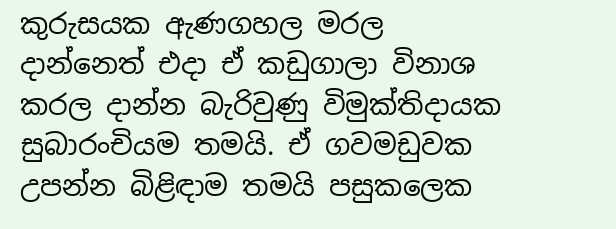කුරුසයක ඇණගහල මරල දාන්නෙත් එදා ඒ කඩුගාලා විනාශ කරල දාන්න බැරිවුණු විමුක්තිදායක සුබාරංචියම තමයි. ඒ ගවමඩුවක උපන්න බිළිඳාම තමයි පසුකලෙක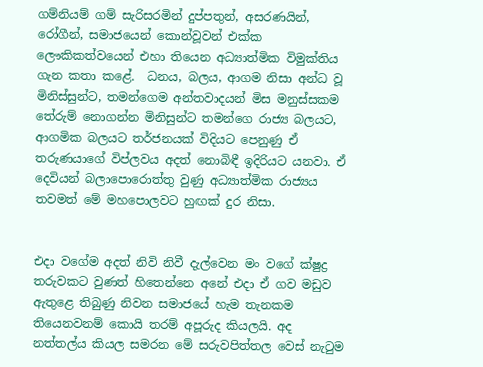ගම්නියම් ගම් සැරිසරමින් දුප්පතුන්, අසරණයින්, රෝගීන්, සමාජයෙන් කොන්වූවන් එක්ක ලෞකිකත්වයෙන් එහා තියෙන අධ්‍යාත්මික විමුක්තිය ගැන කතා කළේ.  ධනය, බලය, ආගම නිසා අන්ධ වූ මිනිස්සුන්ට, තමන්ගෙම අන්තවාදයන් මිස මනුස්සකම තේරුම් නොගන්න මිනිසුන්ට තමන්ගෙ රාජ්‍ය බලයට, ආගමික බලයට තර්ජනයක් විදියට පෙනුණු ඒ තරුණයාගේ විප්ලවය අදත් නොබිඳී ඉදිරියට යනවා. ඒ දෙවියන් බලාපොරොත්තු වුණු අධ්‍යාත්මික රාජ්‍යය තවමත් මේ මහපොලවට හුඟක් දුර නිසා.


එදා වගේම අදත් නිවි නිවී දැල්වෙන මං වගේ ක්ෂුද්‍ර තරුවකට වුණත් හිතෙන්නෙ අනේ එදා ඒ ගව මඩුව ඇතුළෙ තිබුණු නිවන සමාජයේ හැම තැනකම තියෙනවනම් කොයි තරම් අපූරුද කියලයි. අද නත්තල්ය කියල සමරන මේ සරුවපිත්තල වෙස් නැටුම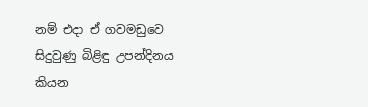නම් එදා ඒ ගවමඩුවෙ සිදුවුණු බිළිඳු උපන්දිනය කියන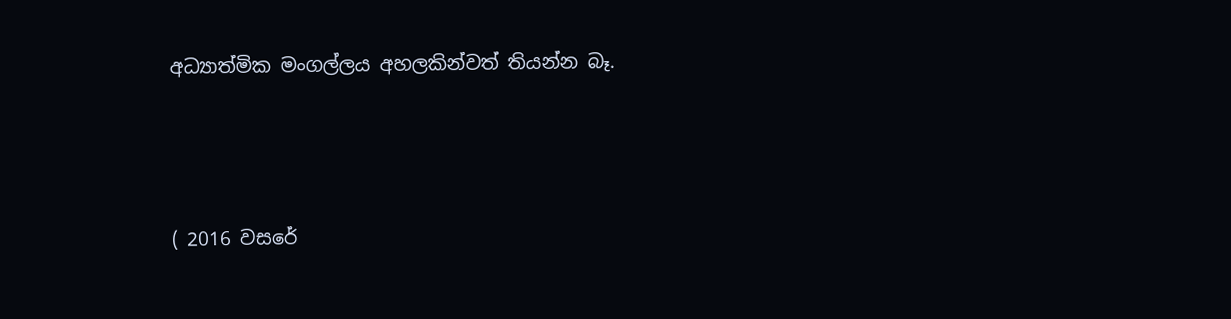අධ්‍යාත්මික මංගල්ලය අහලකින්වත් තියන්න බෑ.



( 2016 වසරේ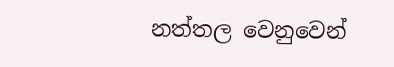නත්තල වෙනුවෙන්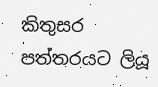කිතුසර පත්තරයට ලියූ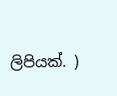ලිපියක්. )